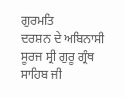ਗੁਰਮਤਿ
ਦਰਸ਼ਨ ਦੇ ਅਬਿਨਾਸੀ ਸੂਰਜ ਸ੍ਰੀ ਗੁਰੂ ਗ੍ਰੰਥ ਸਾਹਿਬ ਜੀ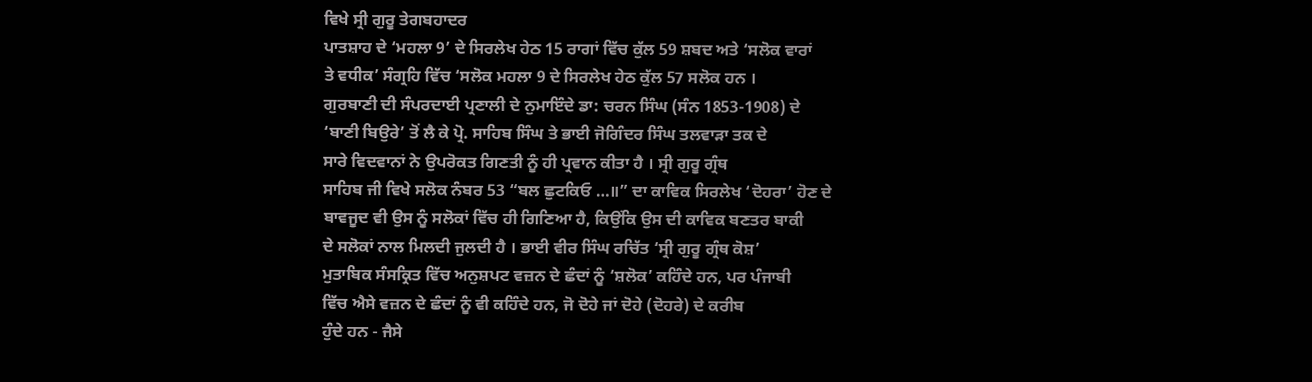ਵਿਖੇ ਸ੍ਰੀ ਗੁਰੂ ਤੇਗਬਹਾਦਰ
ਪਾਤਸ਼ਾਹ ਦੇ ‘ਮਹਲਾ 9’ ਦੇ ਸਿਰਲੇਖ ਹੇਠ 15 ਰਾਗਾਂ ਵਿੱਚ ਕੁੱਲ 59 ਸ਼ਬਦ ਅਤੇ ‘ਸਲੋਕ ਵਾਰਾਂ
ਤੇ ਵਧੀਕ’ ਸੰਗ੍ਰਹਿ ਵਿੱਚ ‘ਸਲੋਕ ਮਹਲਾ 9 ਦੇ ਸਿਰਲੇਖ ਹੇਠ ਕੁੱਲ 57 ਸਲੋਕ ਹਨ ।
ਗੁਰਬਾਣੀ ਦੀ ਸੰਪਰਦਾਈ ਪ੍ਰਣਾਲੀ ਦੇ ਨੁਮਾਇੰਦੇ ਡਾ: ਚਰਨ ਸਿੰਘ (ਸੰਨ 1853-1908) ਦੇ
‘ਬਾਣੀ ਬਿਉਰੇ’ ਤੋਂ ਲੈ ਕੇ ਪ੍ਰੋ. ਸਾਹਿਬ ਸਿੰਘ ਤੇ ਭਾਈ ਜੋਗਿੰਦਰ ਸਿੰਘ ਤਲਵਾੜਾ ਤਕ ਦੇ
ਸਾਰੇ ਵਿਦਵਾਨਾਂ ਨੇ ਉਪਰੋਕਤ ਗਿਣਤੀ ਨੂੰ ਹੀ ਪ੍ਰਵਾਨ ਕੀਤਾ ਹੈ । ਸ੍ਰੀ ਗੁਰੂ ਗ੍ਰੰਥ
ਸਾਹਿਬ ਜੀ ਵਿਖੇ ਸਲੋਕ ਨੰਬਰ 53 “ਬਲ ਛੁਟਕਿਓ …॥” ਦਾ ਕਾਵਿਕ ਸਿਰਲੇਖ ‘ਦੋਹਰਾ’ ਹੋਣ ਦੇ
ਬਾਵਜੂਦ ਵੀ ਉਸ ਨੂੰ ਸਲੋਕਾਂ ਵਿੱਚ ਹੀ ਗਿਣਿਆ ਹੈ, ਕਿਉਂਕਿ ਉਸ ਦੀ ਕਾਵਿਕ ਬਣਤਰ ਬਾਕੀ
ਦੇ ਸਲੋਕਾਂ ਨਾਲ ਮਿਲਦੀ ਜੁਲਦੀ ਹੈ । ਭਾਈ ਵੀਰ ਸਿੰਘ ਰਚਿੱਤ ‘ਸ੍ਰੀ ਗੁਰੂ ਗ੍ਰੰਥ ਕੋਸ਼’
ਮੁਤਾਬਿਕ ਸੰਸਕ੍ਰਿਤ ਵਿੱਚ ਅਨੁਸ਼ਪਟ ਵਜ਼ਨ ਦੇ ਛੰਦਾਂ ਨੂੰ ‘ਸ਼ਲੋਕ’ ਕਹਿੰਦੇ ਹਨ, ਪਰ ਪੰਜਾਬੀ
ਵਿੱਚ ਐਸੇ ਵਜ਼ਨ ਦੇ ਛੰਦਾਂ ਨੂੰ ਵੀ ਕਹਿੰਦੇ ਹਨ, ਜੋ ਦੋਹੇ ਜਾਂ ਦੋਹੇ (ਦੋਹਰੇ) ਦੇ ਕਰੀਬ
ਹੁੰਦੇ ਹਨ - ਜੈਸੇ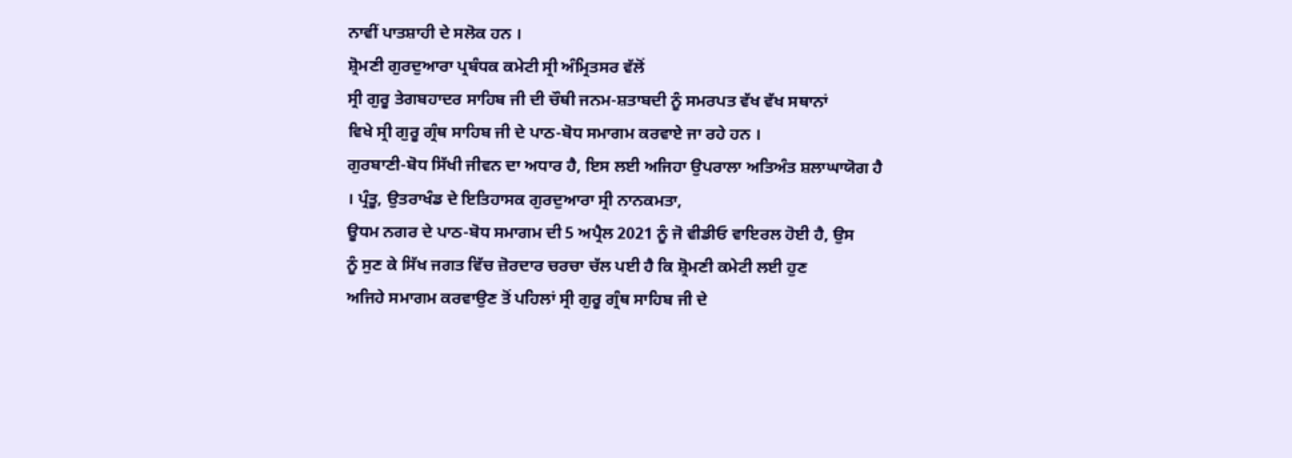ਨਾਵੀਂ ਪਾਤਸ਼ਾਹੀ ਦੇ ਸਲੋਕ ਹਨ ।
ਸ਼੍ਰੋਮਣੀ ਗੁਰਦੁਆਰਾ ਪ੍ਰਬੰਧਕ ਕਮੇਟੀ ਸ੍ਰੀ ਅੰਮ੍ਰਿਤਸਰ ਵੱਲੋਂ
ਸ੍ਰੀ ਗੁਰੂ ਤੇਗਬਹਾਦਰ ਸਾਹਿਬ ਜੀ ਦੀ ਚੌਥੀ ਜਨਮ-ਸ਼ਤਾਬਦੀ ਨੂੰ ਸਮਰਪਤ ਵੱਖ ਵੱਖ ਸਥਾਨਾਂ
ਵਿਖੇ ਸ੍ਰੀ ਗੁਰੂ ਗ੍ਰੰਥ ਸਾਹਿਬ ਜੀ ਦੇ ਪਾਠ-ਬੋਧ ਸਮਾਗਮ ਕਰਵਾਏ ਜਾ ਰਹੇ ਹਨ ।
ਗੁਰਬਾਣੀ-ਬੋਧ ਸਿੱਖੀ ਜੀਵਨ ਦਾ ਅਧਾਰ ਹੈ, ਇਸ ਲਈ ਅਜਿਹਾ ਉਪਰਾਲਾ ਅਤਿਅੰਤ ਸ਼ਲਾਘਾਯੋਗ ਹੈ
। ਪ੍ਰੰਤੂ, ਉਤਰਾਖੰਡ ਦੇ ਇਤਿਹਾਸਕ ਗੁਰਦੁਆਰਾ ਸ੍ਰੀ ਨਾਨਕਮਤਾ,
ਊਧਮ ਨਗਰ ਦੇ ਪਾਠ-ਬੋਧ ਸਮਾਗਮ ਦੀ 5 ਅਪ੍ਰੈਲ 2021 ਨੂੰ ਜੋ ਵੀਡੀਓ ਵਾਇਰਲ ਹੋਈ ਹੈ, ਉਸ
ਨੂੰ ਸੁਣ ਕੇ ਸਿੱਖ ਜਗਤ ਵਿੱਚ ਜ਼ੋਰਦਾਰ ਚਰਚਾ ਚੱਲ ਪਈ ਹੈ ਕਿ ਸ਼੍ਰੋਮਣੀ ਕਮੇਟੀ ਲਈ ਹੁਣ
ਅਜਿਹੇ ਸਮਾਗਮ ਕਰਵਾਉਣ ਤੋਂ ਪਹਿਲਾਂ ਸ੍ਰੀ ਗੁਰੂ ਗ੍ਰੰਥ ਸਾਹਿਬ ਜੀ ਦੇ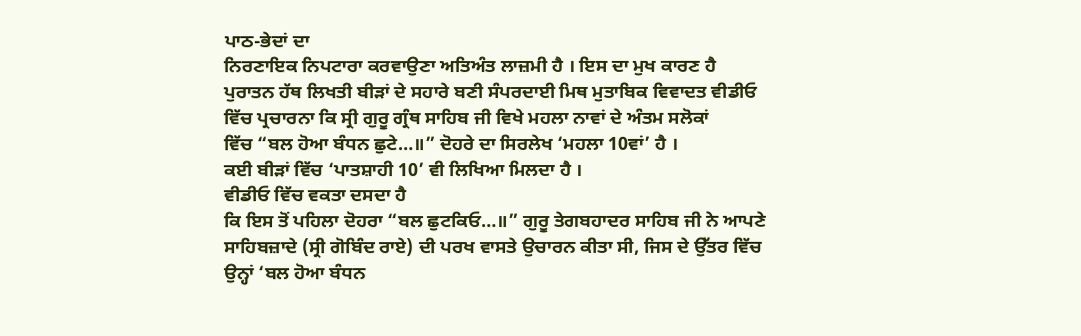ਪਾਠ-ਭੇਦਾਂ ਦਾ
ਨਿਰਣਾਇਕ ਨਿਪਟਾਰਾ ਕਰਵਾਉਣਾ ਅਤਿਅੰਤ ਲਾਜ਼ਮੀ ਹੈ । ਇਸ ਦਾ ਮੁਖ ਕਾਰਣ ਹੈ
ਪੁਰਾਤਨ ਹੱਥ ਲਿਖਤੀ ਬੀੜਾਂ ਦੇ ਸਹਾਰੇ ਬਣੀ ਸੰਪਰਦਾਈ ਮਿਥ ਮੁਤਾਬਿਕ ਵਿਵਾਦਤ ਵੀਡੀਓ
ਵਿੱਚ ਪ੍ਰਚਾਰਨਾ ਕਿ ਸ੍ਰੀ ਗੁਰੂ ਗ੍ਰੰਥ ਸਾਹਿਬ ਜੀ ਵਿਖੇ ਮਹਲਾ ਨਾਵਾਂ ਦੇ ਅੰਤਮ ਸਲੋਕਾਂ
ਵਿੱਚ “ਬਲ ਹੋਆ ਬੰਧਨ ਛੁਟੇ…॥” ਦੋਹਰੇ ਦਾ ਸਿਰਲੇਖ ‘ਮਹਲਾ 10ਵਾਂ’ ਹੈ ।
ਕਈ ਬੀੜਾਂ ਵਿੱਚ ‘ਪਾਤਸ਼ਾਹੀ 10’ ਵੀ ਲਿਖਿਆ ਮਿਲਦਾ ਹੈ ।
ਵੀਡੀਓ ਵਿੱਚ ਵਕਤਾ ਦਸਦਾ ਹੈ
ਕਿ ਇਸ ਤੋਂ ਪਹਿਲਾ ਦੋਹਰਾ “ਬਲ ਛੁਟਕਿਓ…॥” ਗੁਰੂ ਤੇਗਬਹਾਦਰ ਸਾਹਿਬ ਜੀ ਨੇ ਆਪਣੇ
ਸਾਹਿਬਜ਼ਾਦੇ (ਸ੍ਰੀ ਗੋਬਿੰਦ ਰਾਏ) ਦੀ ਪਰਖ ਵਾਸਤੇ ਉਚਾਰਨ ਕੀਤਾ ਸੀ, ਜਿਸ ਦੇ ਉੱਤਰ ਵਿੱਚ
ਉਨ੍ਹਾਂ ‘ਬਲ ਹੋਆ ਬੰਧਨ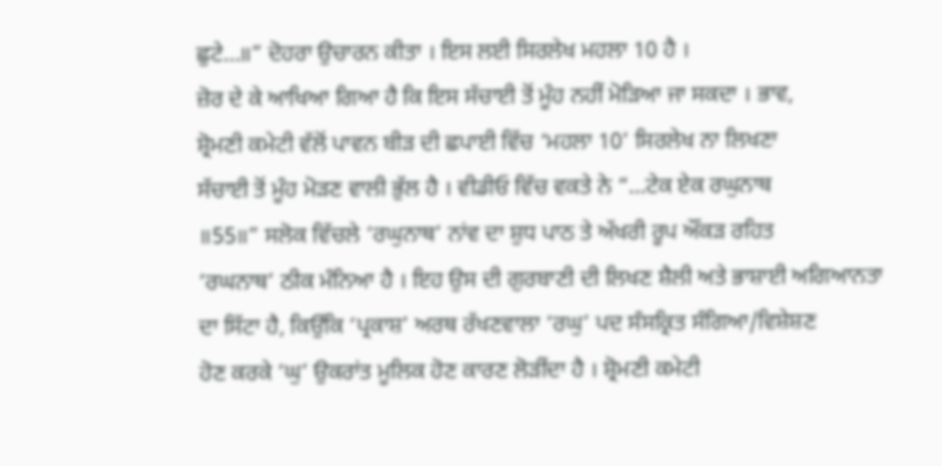ਛੁਟੇ…॥” ਦੋਹਰਾ ਉਚਾਰਨ ਕੀਤਾ । ਇਸ ਲਈ ਸਿਰਲੇਖ ਮਹਲਾ 10 ਹੈ ।
ਜ਼ੋਰ ਦੇ ਕੇ ਆਖਿਆ ਗਿਆ ਹੈ ਕਿ ਇਸ ਸੱਚਾਈ ਤੋਂ ਮੂੰਹ ਨਹੀਂ ਮੋੜਿਆ ਜਾ ਸਕਦਾ । ਭਾਵ,
ਸ਼੍ਰੋਮਣੀ ਕਮੇਟੀ ਵੱਲੋਂ ਪਾਵਨ ਬੀੜ ਦੀ ਛਪਾਈ ਵਿੱਚ ‘ਮਹਲਾ 10’ ਸਿਰਲੇਖ ਨਾ ਲਿਖਣਾ
ਸੱਚਾਈ ਤੋਂ ਮੂੰਹ ਮੋੜਣ ਵਾਲੀ ਭੁੱਲ ਹੈ । ਵੀਡੀਓ ਵਿੱਚ ਵਕਤੇ ਨੇ “…ਟੇਕ ਏਕ ਰਘੁਨਾਥ
॥55॥” ਸਲੋਕ ਵਿੱਚਲੇ ‘ਰਘੁਨਾਥ’ ਨਾਂਵ ਦਾ ਸ਼ੁਧ ਪਾਠ ਤੇ ਅੱਖਰੀ ਰੂਪ ਔਂਕੜ ਰਹਿਤ
‘ਰਘਨਾਥ’ ਠੀਕ ਮੰਨਿਆ ਹੈ । ਇਹ ਉਸ ਦੀ ਗੁਰਬਾਣੀ ਦੀ ਲਿਖਣ ਸ਼ੈਲੀ ਅਤੇ ਭਾਸ਼ਾਈ ਅਗਿਆਨਤਾ
ਦਾ ਸਿੱਟਾ ਹੈ, ਕਿਉਂਕਿ ‘ਪ੍ਰਕਾਸ਼’ ਅਰਥ ਰੱਖਣਵਾਲਾ ‘ਰਘੁ’ ਪਦ ਸੰਸਕ੍ਰਿਤ ਸੰਗਿਆ/ਵਿਸ਼ੇਸ਼ਣ
ਹੋਣ ਕਰਕੇ ‘ਘੁ’ ਉਕਰਾਂਤ ਮੂਲਿਕ ਹੋਣ ਕਾਰਣ ਲੋੜੀਂਦਾ ਹੈ । ਸ਼੍ਰੋਮਣੀ ਕਮੇਟੀ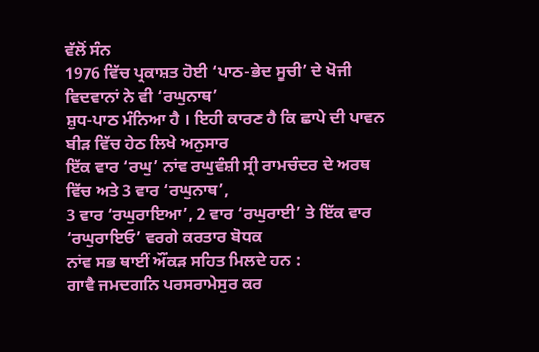ਵੱਲੋਂ ਸੰਨ
1976 ਵਿੱਚ ਪ੍ਰਕਾਸ਼ਤ ਹੋਈ ‘ਪਾਠ-ਭੇਦ ਸੂਚੀ’ ਦੇ ਖੋਜੀ ਵਿਦਵਾਨਾਂ ਨੇ ਵੀ ‘ਰਘੁਨਾਥ’
ਸ਼ੁਧ-ਪਾਠ ਮੰਨਿਆ ਹੈ । ਇਹੀ ਕਾਰਣ ਹੈ ਕਿ ਛਾਪੇ ਦੀ ਪਾਵਨ ਬੀੜ ਵਿੱਚ ਹੇਠ ਲਿਖੇ ਅਨੁਸਾਰ
ਇੱਕ ਵਾਰ ‘ਰਘੁ’ ਨਾਂਵ ਰਘੁਵੰਸ਼ੀ ਸ੍ਰੀ ਰਾਮਚੰਦਰ ਦੇ ਅਰਥ ਵਿੱਚ ਅਤੇ 3 ਵਾਰ ‘ਰਘੁਨਾਥ’,
3 ਵਾਰ ‘ਰਘੁਰਾਇਆ’, 2 ਵਾਰ ‘ਰਘੁਰਾਈ’ ਤੇ ਇੱਕ ਵਾਰ ‘ਰਘੁਰਾਇਓ’ ਵਰਗੇ ਕਰਤਾਰ ਬੋਧਕ
ਨਾਂਵ ਸਭ ਥਾਈਂ ਔਂਕੜ ਸਹਿਤ ਮਿਲਦੇ ਹਨ :
ਗਾਵੈ ਜਮਦਗਨਿ ਪਰਸਰਾਮੇਸੁਰ ਕਰ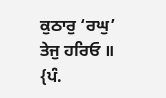ਕੁਠਾਰੁ ‘ਰਘੁ’ ਤੇਜੁ ਹਰਿਓ ॥
{ਪੰ.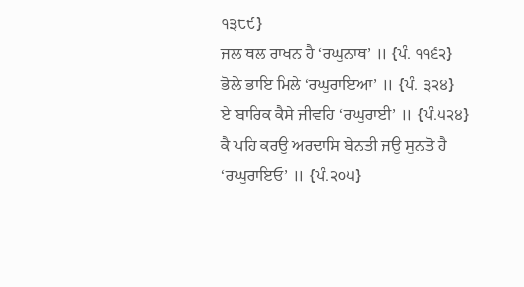੧੩੮੯}
ਜਲ ਥਲ ਰਾਖਨ ਹੈ ‘ਰਘੁਨਾਥ’ ॥ {ਪੰ. ੧੧੬੨}
ਭੋਲੇ ਭਾਇ ਮਿਲੇ ‘ਰਘੁਰਾਇਆ’ ॥ {ਪੰ. ੩੨੪}
ਏ ਬਾਰਿਕ ਕੈਸੇ ਜੀਵਹਿ ‘ਰਘੁਰਾਈ’ ॥ {ਪੰ.੫੨੪}
ਕੈ ਪਹਿ ਕਰਉ ਅਰਦਾਸਿ ਬੇਨਤੀ ਜਉ ਸੁਨਤੋ ਹੈ ‘ਰਘੁਰਾਇਓ’ ॥ {ਪੰ.੨੦੫}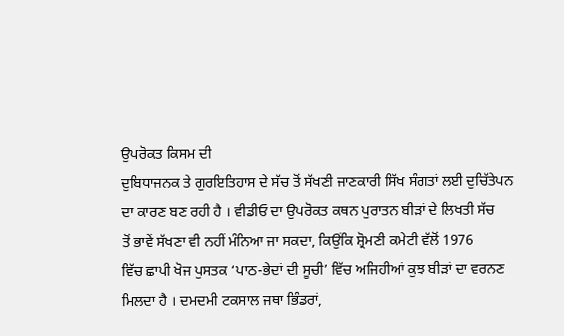ਉਪਰੋਕਤ ਕਿਸਮ ਦੀ
ਦੁਬਿਧਾਜਨਕ ਤੇ ਗੁਰਇਤਿਹਾਸ ਦੇ ਸੱਚ ਤੋਂ ਸੱਖਣੀ ਜਾਣਕਾਰੀ ਸਿੱਖ ਸੰਗਤਾਂ ਲਈ ਦੁਚਿੱਤੇਪਨ
ਦਾ ਕਾਰਣ ਬਣ ਰਹੀ ਹੈ । ਵੀਡੀਓ ਦਾ ਉਪਰੋਕਤ ਕਥਨ ਪੁਰਾਤਨ ਬੀੜਾਂ ਦੇ ਲਿਖਤੀ ਸੱਚ
ਤੋਂ ਭਾਵੇਂ ਸੱਖਣਾ ਵੀ ਨਹੀਂ ਮੰਨਿਆ ਜਾ ਸਕਦਾ, ਕਿਉਂਕਿ ਸ਼੍ਰੋਮਣੀ ਕਮੇਟੀ ਵੱਲੋਂ 1976
ਵਿੱਚ ਛਾਪੀ ਖੋਜ ਪੁਸਤਕ ‘ਪਾਠ-ਭੇਦਾਂ ਦੀ ਸੂਚੀ’ ਵਿੱਚ ਅਜਿਹੀਆਂ ਕੁਝ ਬੀੜਾਂ ਦਾ ਵਰਨਣ
ਮਿਲਦਾ ਹੈ । ਦਮਦਮੀ ਟਕਸਾਲ ਜਥਾ ਭਿੰਡਰਾਂ,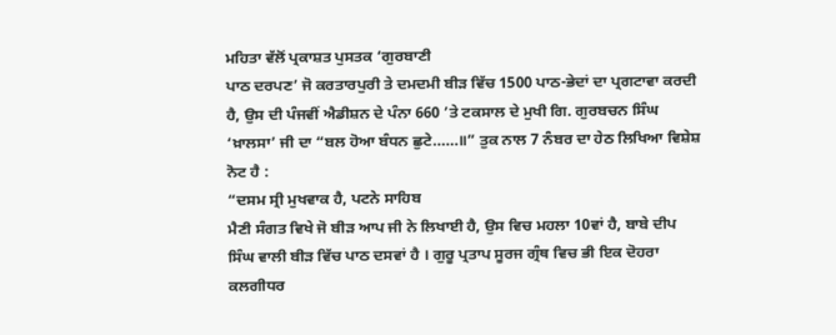ਮਹਿਤਾ ਵੱਲੋਂ ਪ੍ਰਕਾਸ਼ਤ ਪੁਸਤਕ ‘ਗੁਰਬਾਣੀ
ਪਾਠ ਦਰਪਣ’ ਜੋ ਕਰਤਾਰਪੁਰੀ ਤੇ ਦਮਦਮੀ ਬੀੜ ਵਿੱਚ 1500 ਪਾਠ-ਭੇਦਾਂ ਦਾ ਪ੍ਰਗਟਾਵਾ ਕਰਦੀ
ਹੈ, ਉਸ ਦੀ ਪੰਜਵੀਂ ਐਡੀਸ਼ਨ ਦੇ ਪੰਨਾ 660 ’ਤੇ ਟਕਸਾਲ ਦੇ ਮੁਖੀ ਗਿ. ਗੁਰਬਚਨ ਸਿੰਘ
‘ਖ਼ਾਲਸਾ’ ਜੀ ਦਾ “ਬਲ ਹੋਆ ਬੰਧਨ ਛੁਟੇ……॥” ਤੁਕ ਨਾਲ 7 ਨੰਬਰ ਦਾ ਹੇਠ ਲਿਖਿਆ ਵਿਸ਼ੇਸ਼
ਨੋਟ ਹੈ :
“ਦਸਮ ਸ੍ਰੀ ਮੁਖਵਾਕ ਹੈ, ਪਟਨੇ ਸਾਹਿਬ
ਮੈਣੀ ਸੰਗਤ ਵਿਖੇ ਜੋ ਬੀੜ ਆਪ ਜੀ ਨੇ ਲਿਖਾਈ ਹੈ, ਉਸ ਵਿਚ ਮਹਲਾ 10ਵਾਂ ਹੈ, ਬਾਬੇ ਦੀਪ
ਸਿੰਘ ਵਾਲੀ ਬੀੜ ਵਿੱਚ ਪਾਠ ਦਸਵਾਂ ਹੈ । ਗੁਰੂ ਪ੍ਰਤਾਪ ਸੂਰਜ ਗ੍ਰੰਥ ਵਿਚ ਭੀ ਇਕ ਦੋਹਰਾ
ਕਲਗੀਧਰ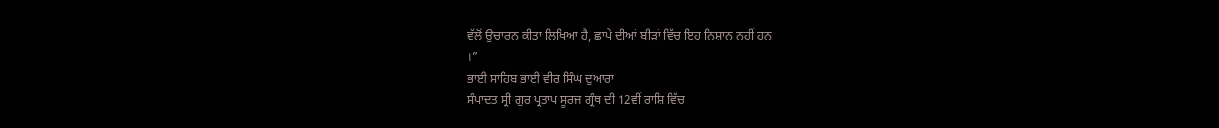ਵੱਲੋਂ ਉਚਾਰਨ ਕੀਤਾ ਲਿਖਿਆ ਹੈ, ਛਾਪੇ ਦੀਆਂ ਬੀੜਾਂ ਵਿੱਚ ਇਹ ਨਿਸ਼ਾਨ ਨਹੀਂ ਹਨ
।”
ਭਾਈ ਸਾਹਿਬ ਭਾਈ ਵੀਰ ਸਿੰਘ ਦੁਆਰਾ
ਸੰਪਾਦਤ ਸ੍ਰੀ ਗੁਰ ਪ੍ਰਤਾਪ ਸੂਰਜ ਗ੍ਰੰਥ ਦੀ 12ਵੀਂ ਰਾਸ਼ਿ ਵਿੱਚ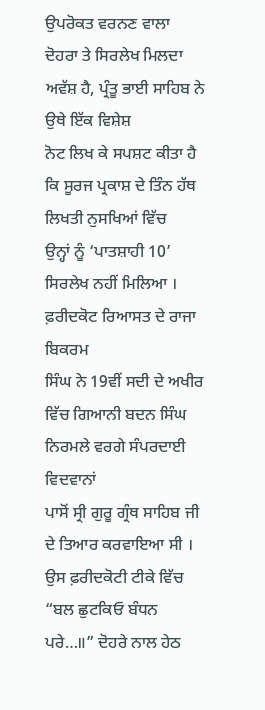ਉਪਰੋਕਤ ਵਰਨਣ ਵਾਲਾ
ਦੋਹਰਾ ਤੇ ਸਿਰਲੇਖ ਮਿਲਦਾ ਅਵੱਸ਼ ਹੈ, ਪ੍ਰੰਤੂ ਭਾਈ ਸਾਹਿਬ ਨੇ ਉਥੇ ਇੱਕ ਵਿਸ਼ੇਸ਼
ਨੋਟ ਲਿਖ ਕੇ ਸਪਸ਼ਟ ਕੀਤਾ ਹੈ ਕਿ ਸੂਰਜ ਪ੍ਰਕਾਸ਼ ਦੇ ਤਿੰਨ ਹੱਥ ਲਿਖਤੀ ਨੁਸਖਿਆਂ ਵਿੱਚ
ਉਨ੍ਹਾਂ ਨੂੰ ‘ਪਾਤਸ਼ਾਹੀ 10’ ਸਿਰਲੇਖ ਨਹੀਂ ਮਿਲਿਆ । ਫ਼ਰੀਦਕੋਟ ਰਿਆਸਤ ਦੇ ਰਾਜਾ ਬਿਕਰਮ
ਸਿੰਘ ਨੇ 19ਵੀਂ ਸਦੀ ਦੇ ਅਖੀਰ ਵਿੱਚ ਗਿਆਨੀ ਬਦਨ ਸਿੰਘ ਨਿਰਮਲੇ ਵਰਗੇ ਸੰਪਰਦਾਈ ਵਿਦਵਾਨਾਂ
ਪਾਸੋਂ ਸ੍ਰੀ ਗੁਰੂ ਗ੍ਰੰਥ ਸਾਹਿਬ ਜੀ ਦੇ ਤਿਆਰ ਕਰਵਾਇਆ ਸੀ । ਉਸ ਫ਼ਰੀਦਕੋਟੀ ਟੀਕੇ ਵਿੱਚ
“ਬਲ ਛੁਟਕਿਓ ਬੰਧਨ ਪਰੇ…॥” ਦੋਹਰੇ ਨਾਲ ਹੇਠ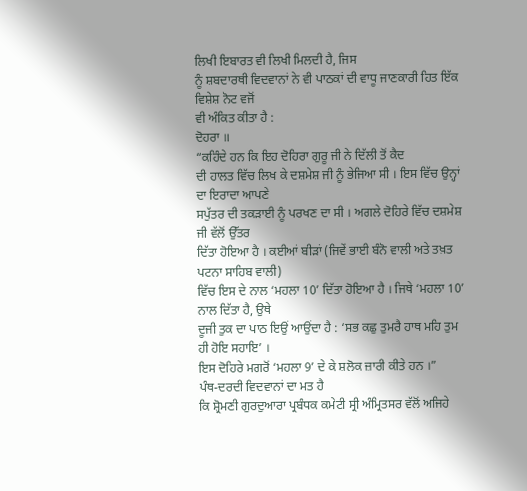ਲਿਖੀ ਇਬਾਰਤ ਵੀ ਲਿਖੀ ਮਿਲਦੀ ਹੈ, ਜਿਸ
ਨੂੰ ਸ਼ਬਦਾਰਥੀ ਵਿਦਵਾਨਾਂ ਨੇ ਵੀ ਪਾਠਕਾਂ ਦੀ ਵਾਧੂ ਜਾਣਕਾਰੀ ਹਿਤ ਇੱਕ ਵਿਸ਼ੇਸ਼ ਨੋਟ ਵਜੋਂ
ਵੀ ਅੰਕਿਤ ਕੀਤਾ ਹੈ :
ਦੋਹਰਾ ॥
“ਕਹਿੰਦੇ ਹਨ ਕਿ ਇਹ ਦੋਹਿਰਾ ਗੁਰੂ ਜੀ ਨੇ ਦਿੱਲੀ ਤੋਂ ਕੈਦ
ਦੀ ਹਾਲਤ ਵਿੱਚ ਲਿਖ ਕੇ ਦਸ਼ਮੇਸ਼ ਜੀ ਨੂੰ ਭੇਜਿਆ ਸੀ । ਇਸ ਵਿੱਚ ਉਨ੍ਹਾਂ ਦਾ ਇਰਾਦਾ ਆਪਣੇ
ਸਪੁੱਤਰ ਦੀ ਤਕੜਾਈ ਨੂੰ ਪਰਖਣ ਦਾ ਸੀ । ਅਗਲੇ ਦੋਹਿਰੇ ਵਿੱਚ ਦਸ਼ਮੇਸ਼ ਜੀ ਵੱਲੋਂ ਉੱਤਰ
ਦਿੱਤਾ ਹੋਇਆ ਹੈ । ਕਈਆਂ ਬੀੜਾਂ (ਜਿਵੇਂ ਭਾਈ ਬੰਨੋ ਵਾਲੀ ਅਤੇ ਤਖ਼ਤ ਪਟਨਾ ਸਾਹਿਬ ਵਾਲੀ)
ਵਿੱਚ ਇਸ ਦੇ ਨਾਲ ‘ਮਹਲਾ 10’ ਦਿੱਤਾ ਹੋਇਆ ਹੈ । ਜਿਥੇ ‘ਮਹਲਾ 10’ ਨਾਲ ਦਿੱਤਾ ਹੈ, ਉਥੇ
ਦੂਜੀ ਤੁਕ ਦਾ ਪਾਠ ਇਉਂ ਆਉਂਦਾ ਹੈ : ‘ਸਭ ਕਛੁ ਤੁਮਰੈ ਹਾਥ ਮਹਿ ਤੁਮ ਹੀ ਹੋਇ ਸਹਾਇ’ ।
ਇਸ ਦੋਹਿਰੇ ਮਗਰੋਂ ‘ਮਹਲਾ 9’ ਦੇ ਕੇ ਸ਼ਲੋਕ ਜ਼ਾਰੀ ਕੀਤੇ ਹਨ ।”
ਪੰਥ-ਦਰਦੀ ਵਿਦਵਾਨਾਂ ਦਾ ਮਤ ਹੈ
ਕਿ ਸ਼੍ਰੋਮਣੀ ਗੁਰਦੁਆਰਾ ਪ੍ਰਬੰਧਕ ਕਮੇਟੀ ਸ੍ਰੀ ਅੰਮ੍ਰਿਤਸਰ ਵੱਲੋਂ ਅਜਿਹੇ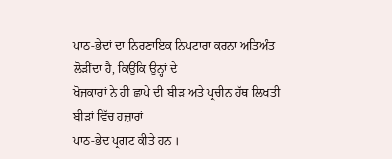ਪਾਠ-ਭੇਦਾਂ ਦਾ ਨਿਰਣਾਇਕ ਨਿਪਟਾਰਾ ਕਰਨਾ ਅਤਿਅੰਤ ਲੋੜੀਂਦਾ ਹੈ, ਕਿਉਂਕਿ ਉਨ੍ਹਾਂ ਦੇ
ਖੋਜਕਾਰਾਂ ਨੇ ਹੀ ਛਾਪੇ ਦੀ ਬੀੜ ਅਤੇ ਪ੍ਰਚੀਨ ਹੱਥ ਲਿਖਤੀ ਬੀੜਾਂ ਵਿੱਚ ਹਜ਼ਾਰਾਂ
ਪਾਠ-ਭੇਦ ਪ੍ਰਗਟ ਕੀਤੇ ਹਨ ।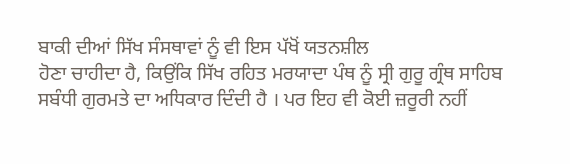ਬਾਕੀ ਦੀਆਂ ਸਿੱਖ ਸੰਸਥਾਵਾਂ ਨੂੰ ਵੀ ਇਸ ਪੱਖੋਂ ਯਤਨਸ਼ੀਲ
ਹੋਣਾ ਚਾਹੀਦਾ ਹੈ, ਕਿਉਂਕਿ ਸਿੱਖ ਰਹਿਤ ਮਰਯਾਦਾ ਪੰਥ ਨੂੰ ਸ੍ਰੀ ਗੁਰੂ ਗ੍ਰੰਥ ਸਾਹਿਬ
ਸਬੰਧੀ ਗੁਰਮਤੇ ਦਾ ਅਧਿਕਾਰ ਦਿੰਦੀ ਹੈ । ਪਰ ਇਹ ਵੀ ਕੋਈ ਜ਼ਰੂਰੀ ਨਹੀਂ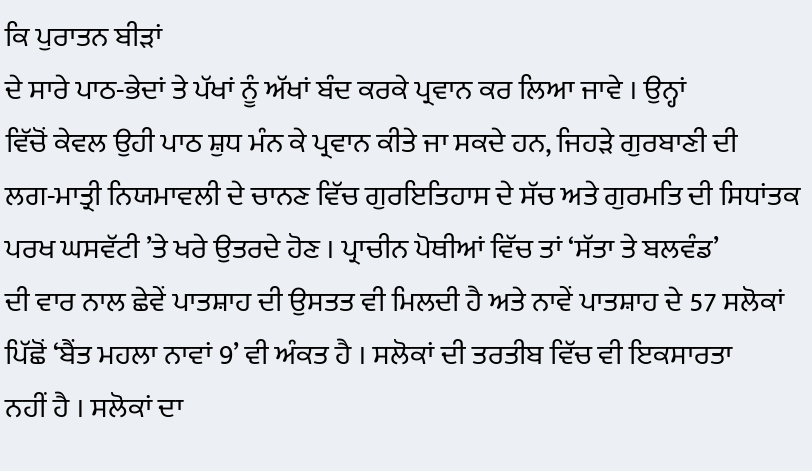ਕਿ ਪੁਰਾਤਨ ਬੀੜਾਂ
ਦੇ ਸਾਰੇ ਪਾਠ-ਭੇਦਾਂ ਤੇ ਪੱਖਾਂ ਨੂੰ ਅੱਖਾਂ ਬੰਦ ਕਰਕੇ ਪ੍ਰਵਾਨ ਕਰ ਲਿਆ ਜਾਵੇ । ਉਨ੍ਹਾਂ
ਵਿੱਚੋਂ ਕੇਵਲ ਉਹੀ ਪਾਠ ਸ਼ੁਧ ਮੰਨ ਕੇ ਪ੍ਰਵਾਨ ਕੀਤੇ ਜਾ ਸਕਦੇ ਹਨ, ਜਿਹੜੇ ਗੁਰਬਾਣੀ ਦੀ
ਲਗ-ਮਾਤ੍ਰੀ ਨਿਯਮਾਵਲੀ ਦੇ ਚਾਨਣ ਵਿੱਚ ਗੁਰਇਤਿਹਾਸ ਦੇ ਸੱਚ ਅਤੇ ਗੁਰਮਤਿ ਦੀ ਸਿਧਾਂਤਕ
ਪਰਖ ਘਸਵੱਟੀ ’ਤੇ ਖਰੇ ਉਤਰਦੇ ਹੋਣ । ਪ੍ਰਾਚੀਨ ਪੋਥੀਆਂ ਵਿੱਚ ਤਾਂ ‘ਸੱਤਾ ਤੇ ਬਲਵੰਡ’
ਦੀ ਵਾਰ ਨਾਲ ਛੇਵੇਂ ਪਾਤਸ਼ਾਹ ਦੀ ਉਸਤਤ ਵੀ ਮਿਲਦੀ ਹੈ ਅਤੇ ਨਾਵੇਂ ਪਾਤਸ਼ਾਹ ਦੇ 57 ਸਲੋਕਾਂ
ਪਿੱਛੋਂ ‘ਬੈਂਤ ਮਹਲਾ ਨਾਵਾਂ 9’ ਵੀ ਅੰਕਤ ਹੈ । ਸਲੋਕਾਂ ਦੀ ਤਰਤੀਬ ਵਿੱਚ ਵੀ ਇਕਸਾਰਤਾ
ਨਹੀਂ ਹੈ । ਸਲੋਕਾਂ ਦਾ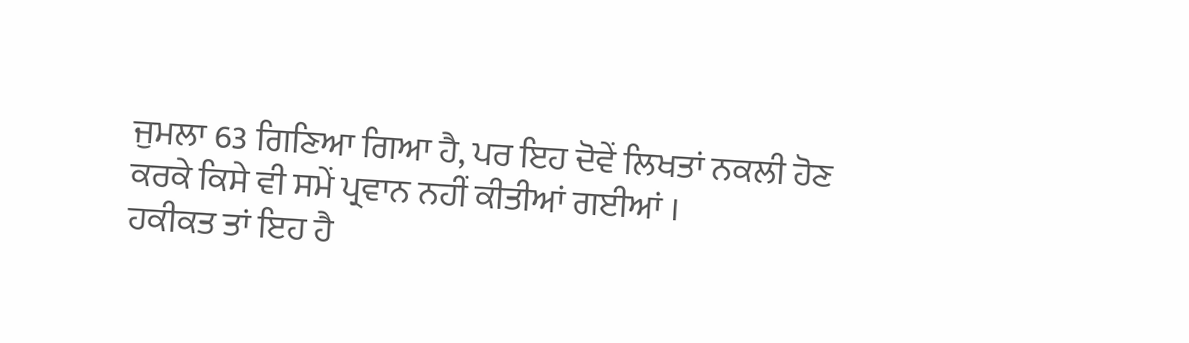ਜੁਮਲਾ 63 ਗਿਣਿਆ ਗਿਆ ਹੈ, ਪਰ ਇਹ ਦੋਵੇਂ ਲਿਖਤਾਂ ਨਕਲੀ ਹੋਣ
ਕਰਕੇ ਕਿਸੇ ਵੀ ਸਮੇਂ ਪ੍ਰਵਾਨ ਨਹੀਂ ਕੀਤੀਆਂ ਗਈਆਂ ।
ਹਕੀਕਤ ਤਾਂ ਇਹ ਹੈ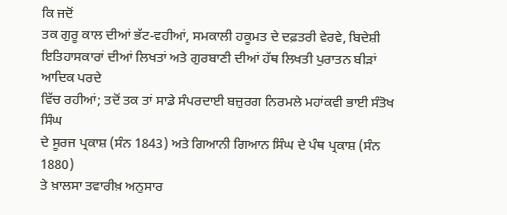ਕਿ ਜਦੋਂ
ਤਕ ਗੁਰੂ ਕਾਲ ਦੀਆਂ ਭੱਟ-ਵਹੀਆਂ, ਸਮਕਾਲੀ ਹਕੂਮਤ ਦੇ ਦਫ਼ਤਰੀ ਵੇਰਵੇ, ਬਿਦੇਸ਼ੀ
ਇਤਿਹਾਸਕਾਰਾਂ ਦੀਆਂ ਲਿਖਤਾਂ ਅਤੇ ਗੁਰਬਾਣੀ ਦੀਆਂ ਹੱਥ ਲਿਖਤੀ ਪੁਰਾਤਨ ਬੀੜਾਂ ਆਦਿਕ ਪਰਦੇ
ਵਿੱਚ ਰਹੀਆਂ; ਤਦੋਂ ਤਕ ਤਾਂ ਸਾਡੇ ਸੰਪਰਦਾਈ ਬਜ਼ੁਰਗ ਨਿਰਮਲੇ ਮਹਾਂਕਵੀ ਭਾਈ ਸੰਤੋਖ ਸਿੰਘ
ਦੇ ਸੂਰਜ ਪ੍ਰਕਾਸ਼ (ਸੰਨ 1843) ਅਤੇ ਗਿਆਨੀ ਗਿਆਨ ਸਿੰਘ ਦੇ ਪੰਥ ਪ੍ਰਕਾਸ਼ (ਸੰਨ 1880)
ਤੇ ਖ਼ਾਲਸਾ ਤਵਾਰੀਖ਼ ਅਨੁਸਾਰ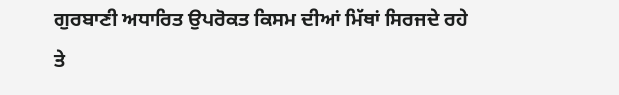ਗੁਰਬਾਣੀ ਅਧਾਰਿਤ ਉਪਰੋਕਤ ਕਿਸਮ ਦੀਆਂ ਮਿੱਥਾਂ ਸਿਰਜਦੇ ਰਹੇ
ਤੇ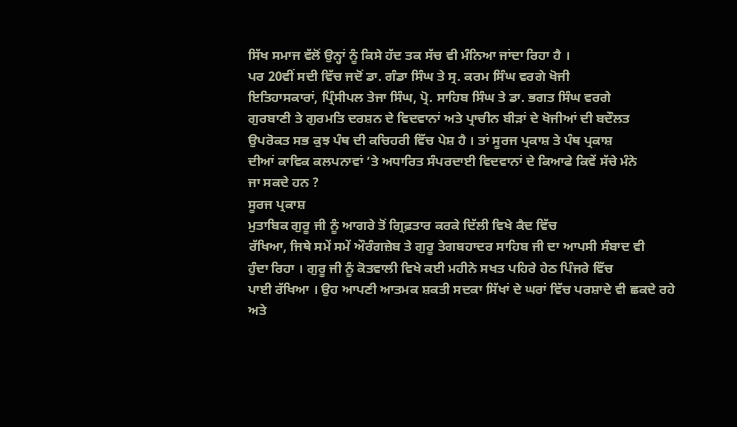ਸਿੱਖ ਸਮਾਜ ਵੱਲੋਂ ਉਨ੍ਹਾਂ ਨੂੰ ਕਿਸੇ ਹੱਦ ਤਕ ਸੱਚ ਵੀ ਮੰਨਿਆ ਜਾਂਦਾ ਰਿਹਾ ਹੈ ।
ਪਰ 20ਵੀਂ ਸਦੀ ਵਿੱਚ ਜਦੋਂ ਡਾ. ਗੰਡਾ ਸਿੰਘ ਤੇ ਸ੍ਰ. ਕਰਮ ਸਿੰਘ ਵਰਗੇ ਖੋਜੀ
ਇਤਿਹਾਸਕਾਰਾਂ, ਪ੍ਰਿੰਸੀਪਲ ਤੇਜਾ ਸਿੰਘ, ਪ੍ਰੋ. ਸਾਹਿਬ ਸਿੰਘ ਤੇ ਡਾ. ਭਗਤ ਸਿੰਘ ਵਰਗੇ
ਗੁਰਬਾਣੀ ਤੇ ਗੁਰਮਤਿ ਦਰਸ਼ਨ ਦੇ ਵਿਦਵਾਨਾਂ ਅਤੇ ਪ੍ਰਾਚੀਨ ਬੀੜਾਂ ਦੇ ਖੋਜੀਆਂ ਦੀ ਬਦੌਲਤ
ਉਪਰੋਕਤ ਸਭ ਕੁਝ ਪੰਥ ਦੀ ਕਚਿਹਰੀ ਵਿੱਚ ਪੇਸ਼ ਹੈ । ਤਾਂ ਸੂਰਜ ਪ੍ਰਕਾਸ਼ ਤੇ ਪੰਥ ਪ੍ਰਕਾਸ਼
ਦੀਆਂ ਕਾਵਿਕ ਕਲਪਨਾਵਾਂ ’ਤੇ ਅਧਾਰਿਤ ਸੰਪਰਦਾਈ ਵਿਦਵਾਨਾਂ ਦੇ ਕਿਆਫੇ ਕਿਵੇਂ ਸੱਚੇ ਮੰਨੇ
ਜਾ ਸਕਦੇ ਹਨ ?
ਸੂਰਜ ਪ੍ਰਕਾਸ਼
ਮੁਤਾਬਿਕ ਗੁਰੂ ਜੀ ਨੂੰ ਆਗਰੇ ਤੋਂ ਗ੍ਰਿਫ਼ਤਾਰ ਕਰਕੇ ਦਿੱਲੀ ਵਿਖੇ ਕੈਦ ਵਿੱਚ
ਰੱਖਿਆ, ਜਿਥੇ ਸਮੇਂ ਸਮੇਂ ਔਰੰਗਜ਼ੇਬ ਤੇ ਗੁਰੂ ਤੇਗਬਹਾਦਰ ਸਾਹਿਬ ਜੀ ਦਾ ਆਪਸੀ ਸੰਬਾਦ ਵੀ
ਹੁੰਦਾ ਰਿਹਾ । ਗੁਰੂ ਜੀ ਨੂੰ ਕੋਤਵਾਲੀ ਵਿਖੇ ਕਈ ਮਹੀਨੇ ਸਖਤ ਪਹਿਰੇ ਹੇਠ ਪਿੰਜਰੇ ਵਿੱਚ
ਪਾਈ ਰੱਖਿਆ । ਉਹ ਆਪਣੀ ਆਤਮਕ ਸ਼ਕਤੀ ਸਦਕਾ ਸਿੱਖਾਂ ਦੇ ਘਰਾਂ ਵਿੱਚ ਪਰਸ਼ਾਦੇ ਵੀ ਛਕਦੇ ਰਹੇ
ਅਤੇ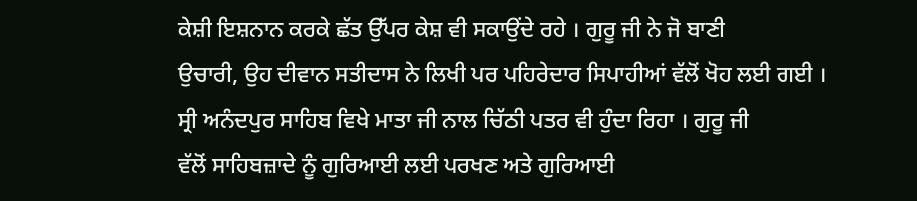ਕੇਸ਼ੀ ਇਸ਼ਨਾਨ ਕਰਕੇ ਛੱਤ ਉੱਪਰ ਕੇਸ਼ ਵੀ ਸਕਾਉਂਦੇ ਰਹੇ । ਗੁਰੂ ਜੀ ਨੇ ਜੋ ਬਾਣੀ
ਉਚਾਰੀ, ਉਹ ਦੀਵਾਨ ਸਤੀਦਾਸ ਨੇ ਲਿਖੀ ਪਰ ਪਹਿਰੇਦਾਰ ਸਿਪਾਹੀਆਂ ਵੱਲੋਂ ਖੋਹ ਲਈ ਗਈ ।
ਸ੍ਰੀ ਅਨੰਦਪੁਰ ਸਾਹਿਬ ਵਿਖੇ ਮਾਤਾ ਜੀ ਨਾਲ ਚਿੱਠੀ ਪਤਰ ਵੀ ਹੁੰਦਾ ਰਿਹਾ । ਗੁਰੂ ਜੀ
ਵੱਲੋਂ ਸਾਹਿਬਜ਼ਾਦੇ ਨੂੰ ਗੁਰਿਆਈ ਲਈ ਪਰਖਣ ਅਤੇ ਗੁਰਿਆਈ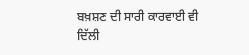ਬਖ਼ਸ਼ਣ ਦੀ ਸਾਰੀ ਕਾਰਵਾਈ ਵੀ
ਦਿੱਲੀ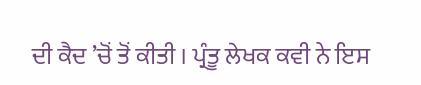ਦੀ ਕੈਦ ’ਚੋਂ ਤੋਂ ਕੀਤੀ । ਪ੍ਰੰਤੂ ਲੇਖਕ ਕਵੀ ਨੇ ਇਸ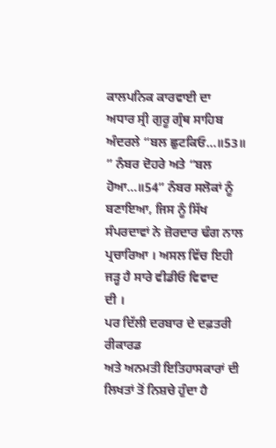ਕਾਲਪਨਿਕ ਕਾਰਵਾਈ ਦਾ
ਅਧਾਰ ਸ੍ਰੀ ਗੁਰੂ ਗ੍ਰੰਥ ਸਾਹਿਬ ਅੰਦਰਲੇ “ਬਲ ਛੁਟਕਿਓ…॥53॥ ” ਨੰਬਰ ਦੋਹਰੇ ਅਤੇ “ਬਲ
ਹੋਆ…॥54” ਨੰਬਰ ਸਲੋਕਾਂ ਨੂੰ ਬਣਾਇਆ, ਜਿਸ ਨੂੰ ਸਿੱਖ ਸੰਪਰਦਾਵਾਂ ਨੇ ਜ਼ੋਰਦਾਰ ਢੰਗ ਨਾਲ
ਪ੍ਰਚਾਰਿਆ । ਅਸਲ ਵਿੱਚ ਇਹੀ ਜੜ੍ਹ ਹੈ ਸਾਰੇ ਵੀਡੀਓ ਵਿਵਾਦ
ਦੀ ।
ਪਰ ਦਿੱਲੀ ਦਰਬਾਰ ਦੇ ਦਫ਼ਤਰੀ ਰੀਕਾਰਡ
ਅਤੇ ਅਨਮਤੀ ਇਤਿਹਾਸਕਾਰਾਂ ਦੀ ਲਿਖਤਾਂ ਤੋਂ ਨਿਸ਼ਚੇ ਹੁੰਦਾ ਹੈ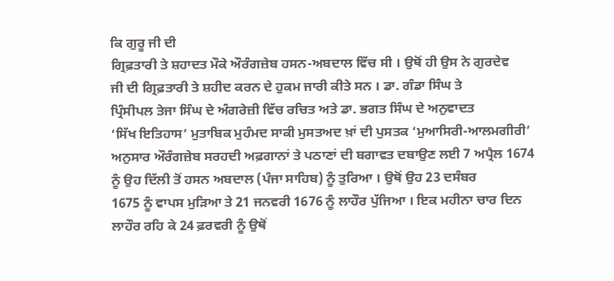ਕਿ ਗੁਰੂ ਜੀ ਦੀ
ਗ੍ਰਿਫ਼ਤਾਰੀ ਤੇ ਸ਼ਹਾਦਤ ਮੌਕੇ ਔਰੰਗਜ਼ੇਬ ਹਸਨ-ਅਬਦਾਲ ਵਿੱਚ ਸੀ । ਉਥੋਂ ਹੀ ਉਸ ਨੇ ਗੁਰਦੇਵ
ਜੀ ਦੀ ਗ੍ਰਿਫ਼ਤਾਰੀ ਤੇ ਸ਼ਹੀਦ ਕਰਨ ਦੇ ਹੁਕਮ ਜਾਰੀ ਕੀਤੇ ਸਨ । ਡਾ. ਗੰਡਾ ਸਿੰਘ ਤੇ
ਪ੍ਰਿੰਸੀਪਲ ਤੇਜਾ ਸਿੰਘ ਦੇ ਅੰਗਰੇਜ਼ੀ ਵਿੱਚ ਰਚਿਤ ਅਤੇ ਡਾ. ਭਗਤ ਸਿੰਘ ਦੇ ਅਨੁਵਾਦਤ
‘ਸਿੱਖ ਇਤਿਹਾਸ’ ਮੁਤਾਬਿਕ ਮੁਹੰਮਦ ਸਾਕੀ ਮੁਸਤਅਦ ਖ਼ਾਂ ਦੀ ਪੁਸਤਕ ‘ਮੁਆਸਿਰੀ-ਆਲਮਗੀਰੀ’
ਅਨੁਸਾਰ ਔਰੰਗਜ਼ੇਬ ਸਰਹਦੀ ਅਫ਼ਗਾਨਾਂ ਤੇ ਪਠਾਣਾਂ ਦੀ ਬਗਾਵਤ ਦਬਾਉਣ ਲਈ 7 ਅਪ੍ਰੈਲ 1674
ਨੂੰ ਉਹ ਦਿੱਲੀ ਤੋਂ ਹਸਨ ਅਬਦਾਲ (ਪੰਜਾ ਸਾਹਿਬ) ਨੂੰ ਤੁਰਿਆ । ਉਥੋਂ ਉਹ 23 ਦਸੰਬਰ
1675 ਨੂੰ ਵਾਪਸ ਮੁੜਿਆ ਤੇ 21 ਜਨਵਰੀ 1676 ਨੂੰ ਲਾਹੌਰ ਪੁੱਜਿਆ । ਇਕ ਮਹੀਨਾ ਚਾਰ ਦਿਨ
ਲਾਹੌਰ ਰਹਿ ਕੇ 24 ਫ਼ਰਵਰੀ ਨੂੰ ਉਥੋਂ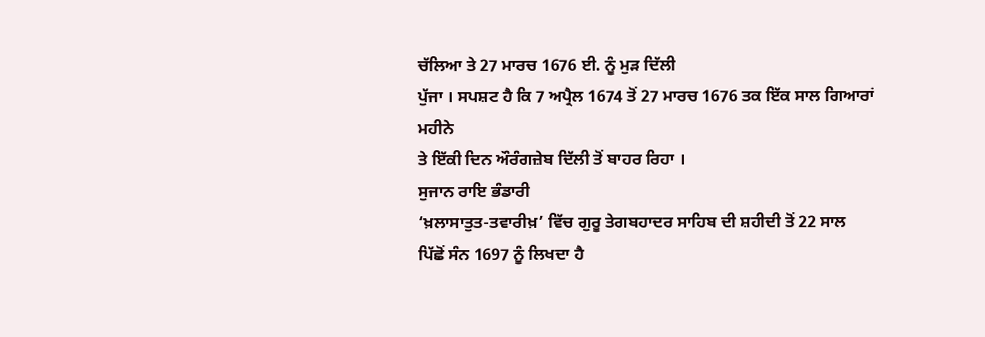ਚੱਲਿਆ ਤੇ 27 ਮਾਰਚ 1676 ਈ. ਨੂੰ ਮੁੜ ਦਿੱਲੀ
ਪੁੱਜਾ । ਸਪਸ਼ਟ ਹੈ ਕਿ 7 ਅਪ੍ਰੈਲ 1674 ਤੋਂ 27 ਮਾਰਚ 1676 ਤਕ ਇੱਕ ਸਾਲ ਗਿਆਰਾਂ ਮਹੀਨੇ
ਤੇ ਇੱਕੀ ਦਿਨ ਔਰੰਗਜ਼ੇਬ ਦਿੱਲੀ ਤੋਂ ਬਾਹਰ ਰਿਹਾ ।
ਸੁਜਾਨ ਰਾਇ ਭੰਡਾਰੀ
‘ਖ਼ਲਾਸਾਤੁਤ-ਤਵਾਰੀਖ਼’ ਵਿੱਚ ਗੁਰੂ ਤੇਗਬਹਾਦਰ ਸਾਹਿਬ ਦੀ ਸ਼ਹੀਦੀ ਤੋਂ 22 ਸਾਲ
ਪਿੱਛੋਂ ਸੰਨ 1697 ਨੂੰ ਲਿਖਦਾ ਹੈ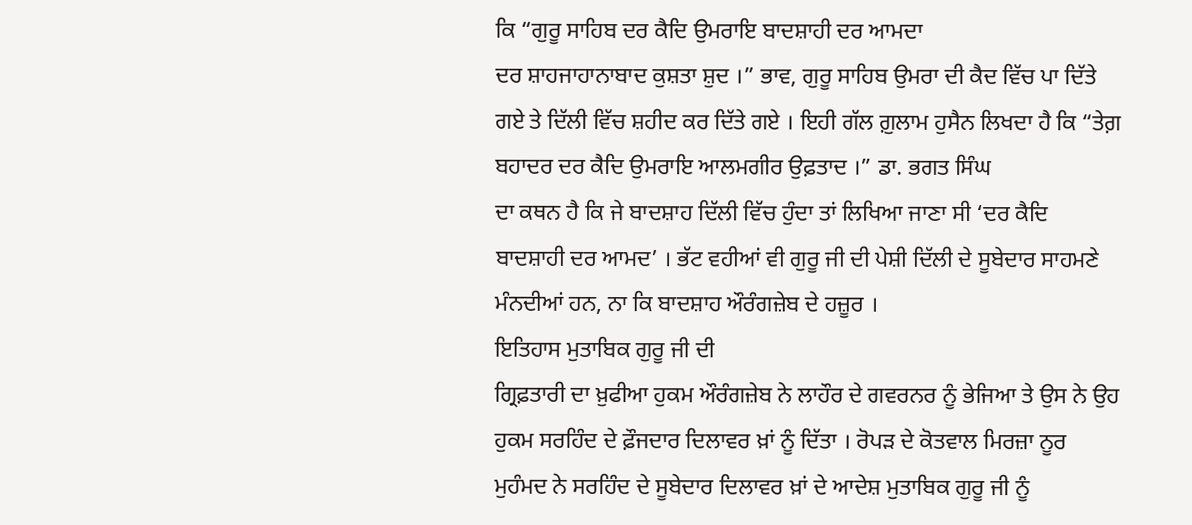ਕਿ “ਗੁਰੂ ਸਾਹਿਬ ਦਰ ਕੈਦਿ ਉਮਰਾਇ ਬਾਦਸ਼ਾਹੀ ਦਰ ਆਮਦਾ
ਦਰ ਸ਼ਾਹਜਾਹਾਨਾਬਾਦ ਕੁਸ਼ਤਾ ਸ਼ੁਦ ।” ਭਾਵ, ਗੁਰੂ ਸਾਹਿਬ ਉਮਰਾ ਦੀ ਕੈਦ ਵਿੱਚ ਪਾ ਦਿੱਤੇ
ਗਏ ਤੇ ਦਿੱਲੀ ਵਿੱਚ ਸ਼ਹੀਦ ਕਰ ਦਿੱਤੇ ਗਏ । ਇਹੀ ਗੱਲ ਗ਼ੁਲਾਮ ਹੁਸੈਨ ਲਿਖਦਾ ਹੈ ਕਿ “ਤੇਗ਼
ਬਹਾਦਰ ਦਰ ਕੈਦਿ ਉਮਰਾਇ ਆਲਮਗੀਰ ਉਫ਼ਤਾਦ ।” ਡਾ. ਭਗਤ ਸਿੰਘ
ਦਾ ਕਥਨ ਹੈ ਕਿ ਜੇ ਬਾਦਸ਼ਾਹ ਦਿੱਲੀ ਵਿੱਚ ਹੁੰਦਾ ਤਾਂ ਲਿਖਿਆ ਜਾਣਾ ਸੀ ‘ਦਰ ਕੈਦਿ
ਬਾਦਸ਼ਾਹੀ ਦਰ ਆਮਦ’ । ਭੱਟ ਵਹੀਆਂ ਵੀ ਗੁਰੂ ਜੀ ਦੀ ਪੇਸ਼ੀ ਦਿੱਲੀ ਦੇ ਸੂਬੇਦਾਰ ਸਾਹਮਣੇ
ਮੰਨਦੀਆਂ ਹਨ, ਨਾ ਕਿ ਬਾਦਸ਼ਾਹ ਔਰੰਗਜ਼ੇਬ ਦੇ ਹਜ਼ੂਰ ।
ਇਤਿਹਾਸ ਮੁਤਾਬਿਕ ਗੁਰੂ ਜੀ ਦੀ
ਗ੍ਰਿਫ਼ਤਾਰੀ ਦਾ ਖ਼ੁਫੀਆ ਹੁਕਮ ਔਰੰਗਜ਼ੇਬ ਨੇ ਲਾਹੌਰ ਦੇ ਗਵਰਨਰ ਨੂੰ ਭੇਜਿਆ ਤੇ ਉਸ ਨੇ ਉਹ
ਹੁਕਮ ਸਰਹਿੰਦ ਦੇ ਫ਼ੌਜਦਾਰ ਦਿਲਾਵਰ ਖ਼ਾਂ ਨੂੰ ਦਿੱਤਾ । ਰੋਪੜ ਦੇ ਕੋਤਵਾਲ ਮਿਰਜ਼ਾ ਨੂਰ
ਮੁਹੰਮਦ ਨੇ ਸਰਹਿੰਦ ਦੇ ਸੂਬੇਦਾਰ ਦਿਲਾਵਰ ਖ਼ਾਂ ਦੇ ਆਦੇਸ਼ ਮੁਤਾਬਿਕ ਗੁਰੂ ਜੀ ਨੂੰ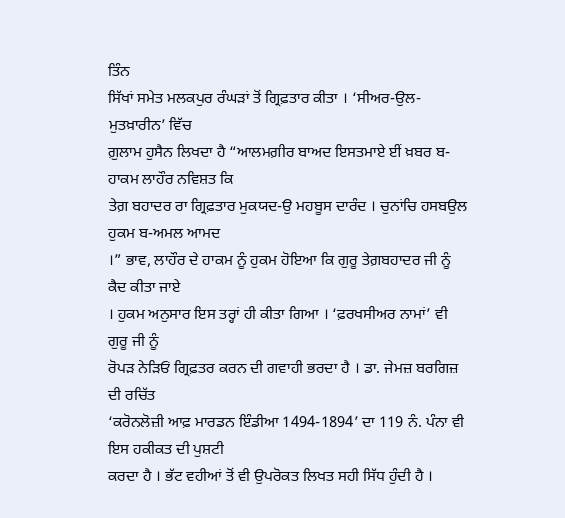ਤਿੰਨ
ਸਿੱਖਾਂ ਸਮੇਤ ਮਲਕਪੁਰ ਰੰਘੜਾਂ ਤੋਂ ਗ੍ਰਿਫ਼ਤਾਰ ਕੀਤਾ । ‘ਸੀਅਰ-ਉਲ-ਮੁਤਖ਼ਾਰੀਨ’ ਵਿੱਚ
ਗ਼ੁਲਾਮ ਹੁਸੈਨ ਲਿਖਦਾ ਹੈ “ਆਲਮਗ਼ੀਰ ਬਾਅਦ ਇਸਤਮਾਏ ਈਂ ਖ਼ਬਰ ਬ-ਹਾਕਮ ਲਾਹੌਰ ਨਵਿਸ਼ਤ ਕਿ
ਤੇਗ਼ ਬਹਾਦਰ ਰਾ ਗ੍ਰਿਫ਼ਤਾਰ ਮੁਕਯਦ-ਉ ਮਹਬੂਸ ਦਾਰੰਦ । ਚੁਨਾਂਚਿ ਹਸਬਉਲ ਹੁਕਮ ਬ-ਅਮਲ ਆਮਦ
।” ਭਾਵ, ਲਾਹੌਰ ਦੇ ਹਾਕਮ ਨੂੰ ਹੁਕਮ ਹੋਇਆ ਕਿ ਗੁਰੂ ਤੇਗ਼ਬਹਾਦਰ ਜੀ ਨੂੰ ਕੈਦ ਕੀਤਾ ਜਾਏ
। ਹੁਕਮ ਅਨੁਸਾਰ ਇਸ ਤਰ੍ਹਾਂ ਹੀ ਕੀਤਾ ਗਿਆ । ‘ਫ਼ਰਖਸੀਅਰ ਨਾਮਾਂ’ ਵੀ ਗੁਰੂ ਜੀ ਨੂੰ
ਰੋਪੜ ਨੇੜਿਓਂ ਗ੍ਰਿਫ਼ਤਰ ਕਰਨ ਦੀ ਗਵਾਹੀ ਭਰਦਾ ਹੈ । ਡਾ. ਜੇਮਜ਼ ਬਰਗਿਜ਼ ਦੀ ਰਚਿੱਤ
‘ਕਰੋਨਲੋਜ਼ੀ ਆਫ਼ ਮਾਰਡਨ ਇੰਡੀਆ 1494-1894’ ਦਾ 119 ਨੰ. ਪੰਨਾ ਵੀ ਇਸ ਹਕੀਕਤ ਦੀ ਪੁਸ਼ਟੀ
ਕਰਦਾ ਹੈ । ਭੱਟ ਵਹੀਆਂ ਤੋਂ ਵੀ ਉਪਰੋਕਤ ਲਿਖਤ ਸਹੀ ਸਿੱਧ ਹੁੰਦੀ ਹੈ ।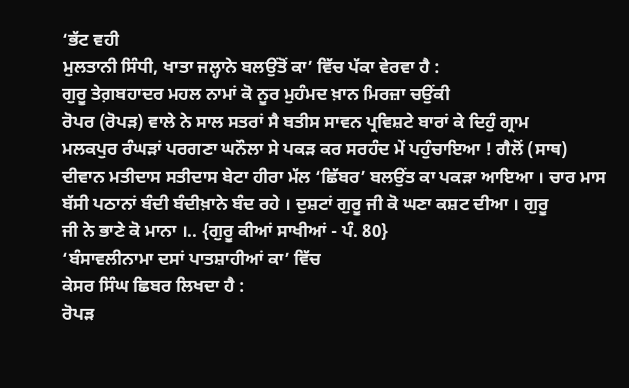‘ਭੱਟ ਵਹੀ
ਮੁਲਤਾਨੀ ਸਿੰਧੀ, ਖਾਤਾ ਜਲ੍ਹਾਨੇ ਬਲਉਂਤੋਂ ਕਾ’ ਵਿੱਚ ਪੱਕਾ ਵੇਰਵਾ ਹੈ :
ਗੁਰੂ ਤੇਗ਼ਬਹਾਦਰ ਮਹਲ ਨਾਮਾਂ ਕੋ ਨੂਰ ਮੁਹੰਮਦ ਖ਼ਾਨ ਮਿਰਜ਼ਾ ਚਉਂਕੀ
ਰੋਪਰ (ਰੋਪੜ) ਵਾਲੇ ਨੇ ਸਾਲ ਸਤਰਾਂ ਸੈ ਬਤੀਸ ਸਾਵਨ ਪ੍ਰਵਿਸ਼ਟੇ ਬਾਰਾਂ ਕੇ ਦਿਹੁੰ ਗ੍ਰਾਮ
ਮਲਕਪੁਰ ਰੰਘੜਾਂ ਪਰਗਣਾ ਘਨੌਲਾ ਸੇ ਪਕੜ ਕਰ ਸਰਹੰਦ ਮੇਂ ਪਹੁੰਚਾਇਆ ! ਗੈਲੋਂ (ਸਾਥ)
ਦੀਵਾਨ ਮਤੀਦਾਸ ਸਤੀਦਾਸ ਬੇਟਾ ਹੀਰਾ ਮੱਲ ‘ਛਿੱਬਰ’ ਬਲਉਂਤ ਕਾ ਪਕੜਾ ਆਇਆ । ਚਾਰ ਮਾਸ
ਬੱਸੀ ਪਠਾਨਾਂ ਬੰਦੀ ਬੰਦੀਖ਼ਾਨੇ ਬੰਦ ਰਹੇ । ਦੁਸ਼ਟਾਂ ਗੁਰੂ ਜੀ ਕੋ ਘਣਾ ਕਸ਼ਟ ਦੀਆ । ਗੁਰੂ
ਜੀ ਨੇ ਭਾਣੇ ਕੋ ਮਾਨਾ ।.. {ਗੁਰੂ ਕੀਆਂ ਸਾਖੀਆਂ - ਪੰ. 80}
‘ਬੰਸਾਵਲੀਨਾਮਾ ਦਸਾਂ ਪਾਤਸ਼ਾਹੀਆਂ ਕਾ’ ਵਿੱਚ
ਕੇਸਰ ਸਿੰਘ ਛਿਬਰ ਲਿਖਦਾ ਹੈ :
ਰੋਪੜ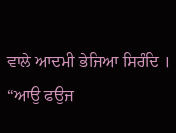ਵਾਲੇ ਆਦਮੀ ਭੇਜਿਆ ਸਿਰੰਦਿ ।
“ਆਉ ਫਉਜ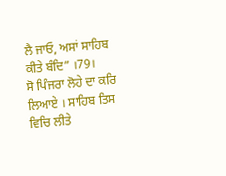ਲੈ ਜਾਓ, ਅਸਾਂ ਸਾਹਿਬ ਕੀਤੇ ਬੰਦਿ” ।79।
ਸੋ ਪਿੰਜਰਾ ਲੋਹੇ ਦਾ ਕਰਿ ਲਿਆਏ । ਸਾਹਿਬ ਤਿਸ ਵਿਚਿ ਲੀਤੇ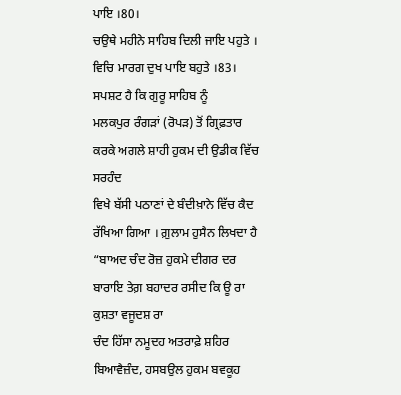ਪਾਇ ।80।
ਚਉਥੇ ਮਹੀਨੇ ਸਾਹਿਬ ਦਿਲੀ ਜਾਇ ਪਹੁਤੇ । ਵਿਚਿ ਮਾਰਗ ਦੁਖ ਪਾਇ ਬਹੁਤੇ ।83।
ਸਪਸ਼ਟ ਹੈ ਕਿ ਗੁਰੂ ਸਾਹਿਬ ਨੂੰ
ਮਲਕਪੁਰ ਰੰਗੜਾਂ (ਰੋਪੜ) ਤੋਂ ਗ੍ਰਿਫ਼ਤਾਰ ਕਰਕੇ ਅਗਲੇ ਸ਼ਾਹੀ ਹੁਕਮ ਦੀ ਉਡੀਕ ਵਿੱਚ ਸਰਹੰਦ
ਵਿਖੇ ਬੱਸੀ ਪਠਾਣਾਂ ਦੇ ਬੰਦੀਖ਼ਾਨੇ ਵਿੱਚ ਕੈਦ ਰੱਖਿਆ ਗਿਆ । ਗ਼ੁਲਾਮ ਹੁਸੈਨ ਲਿਖਦਾ ਹੈ
“ਬਾਅਦ ਚੰਦ ਰੋਜ਼ ਹੁਕਮੇ ਦੀਗਰ ਦਰ ਬਾਰਾਇ ਤੇਗ਼ ਬਹਾਦਰ ਰਸੀਦ ਕਿ ਊ ਰਾ ਕੁਸ਼ਤਾ ਵਜੂਦਸ਼ ਰਾ
ਚੰਦ ਹਿੱਸਾ ਨਮੂਦਹ ਅਤਰਾਫ਼ੇ ਸ਼ਹਿਰ ਬਿਆਵੈਜ਼ੰਦ, ਹਸਬਉਲ ਹੁਕਮ ਬਵਕੂਹ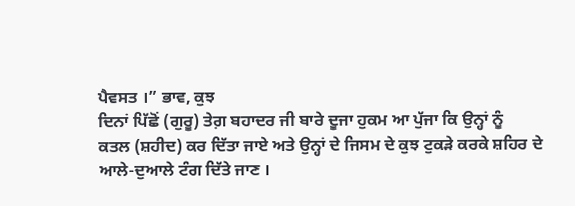ਪੈਵਸਤ ।” ਭਾਵ, ਕੁਝ
ਦਿਨਾਂ ਪਿੱਛੋਂ (ਗੁਰੂ) ਤੇਗ਼ ਬਹਾਦਰ ਜੀ ਬਾਰੇ ਦੂਜਾ ਹੁਕਮ ਆ ਪੁੱਜਾ ਕਿ ਉਨ੍ਹਾਂ ਨੂੰ
ਕਤਲ (ਸ਼ਹੀਦ) ਕਰ ਦਿੱਤਾ ਜਾਏ ਅਤੇ ਉਨ੍ਹਾਂ ਦੇ ਜਿਸਮ ਦੇ ਕੁਝ ਟੁਕੜੇ ਕਰਕੇ ਸ਼ਹਿਰ ਦੇ
ਆਲੇ-ਦੁਆਲੇ ਟੰਗ ਦਿੱਤੇ ਜਾਣ ।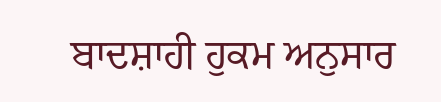ਬਾਦਸ਼ਾਹੀ ਹੁਕਮ ਅਨੁਸਾਰ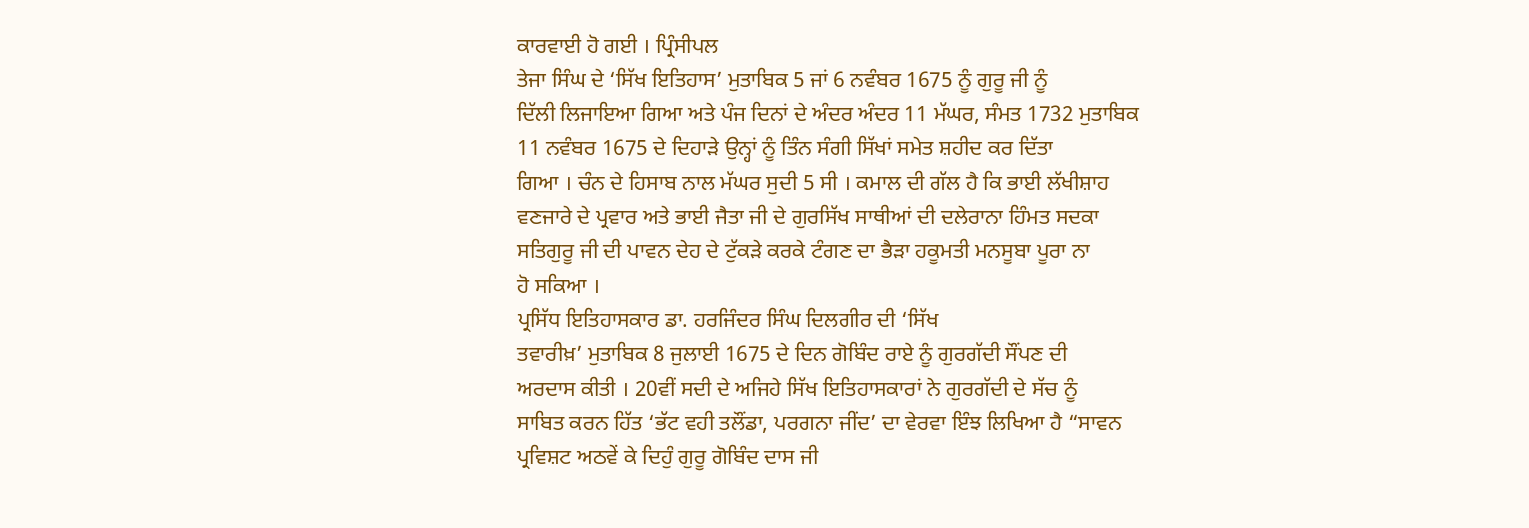ਕਾਰਵਾਈ ਹੋ ਗਈ । ਪ੍ਰਿੰਸੀਪਲ
ਤੇਜਾ ਸਿੰਘ ਦੇ ‘ਸਿੱਖ ਇਤਿਹਾਸ’ ਮੁਤਾਬਿਕ 5 ਜਾਂ 6 ਨਵੰਬਰ 1675 ਨੂੰ ਗੁਰੂ ਜੀ ਨੂੰ
ਦਿੱਲੀ ਲਿਜਾਇਆ ਗਿਆ ਅਤੇ ਪੰਜ ਦਿਨਾਂ ਦੇ ਅੰਦਰ ਅੰਦਰ 11 ਮੱਘਰ, ਸੰਮਤ 1732 ਮੁਤਾਬਿਕ
11 ਨਵੰਬਰ 1675 ਦੇ ਦਿਹਾੜੇ ਉਨ੍ਹਾਂ ਨੂੰ ਤਿੰਨ ਸੰਗੀ ਸਿੱਖਾਂ ਸਮੇਤ ਸ਼ਹੀਦ ਕਰ ਦਿੱਤਾ
ਗਿਆ । ਚੰਨ ਦੇ ਹਿਸਾਬ ਨਾਲ ਮੱਘਰ ਸੁਦੀ 5 ਸੀ । ਕਮਾਲ ਦੀ ਗੱਲ ਹੈ ਕਿ ਭਾਈ ਲੱਖੀਸ਼ਾਹ
ਵਣਜਾਰੇ ਦੇ ਪ੍ਰਵਾਰ ਅਤੇ ਭਾਈ ਜੈਤਾ ਜੀ ਦੇ ਗੁਰਸਿੱਖ ਸਾਥੀਆਂ ਦੀ ਦਲੇਰਾਨਾ ਹਿੰਮਤ ਸਦਕਾ
ਸਤਿਗੁਰੂ ਜੀ ਦੀ ਪਾਵਨ ਦੇਹ ਦੇ ਟੁੱਕੜੇ ਕਰਕੇ ਟੰਗਣ ਦਾ ਭੈੜਾ ਹਕੂਮਤੀ ਮਨਸੂਬਾ ਪੂਰਾ ਨਾ
ਹੋ ਸਕਿਆ ।
ਪ੍ਰਸਿੱਧ ਇਤਿਹਾਸਕਾਰ ਡਾ. ਹਰਜਿੰਦਰ ਸਿੰਘ ਦਿਲਗੀਰ ਦੀ ‘ਸਿੱਖ
ਤਵਾਰੀਖ਼’ ਮੁਤਾਬਿਕ 8 ਜੁਲਾਈ 1675 ਦੇ ਦਿਨ ਗੋਬਿੰਦ ਰਾਏ ਨੂੰ ਗੁਰਗੱਦੀ ਸੌਂਪਣ ਦੀ
ਅਰਦਾਸ ਕੀਤੀ । 20ਵੀਂ ਸਦੀ ਦੇ ਅਜਿਹੇ ਸਿੱਖ ਇਤਿਹਾਸਕਾਰਾਂ ਨੇ ਗੁਰਗੱਦੀ ਦੇ ਸੱਚ ਨੂੰ
ਸਾਬਿਤ ਕਰਨ ਹਿੱਤ ‘ਭੱਟ ਵਹੀ ਤਲੌਂਡਾ, ਪਰਗਨਾ ਜੀਂਦ’ ਦਾ ਵੇਰਵਾ ਇੰਝ ਲਿਖਿਆ ਹੈ “ਸਾਵਨ
ਪ੍ਰਵਿਸ਼ਟ ਅਠਵੇਂ ਕੇ ਦਿਹੁੰ ਗੁਰੂ ਗੋਬਿੰਦ ਦਾਸ ਜੀ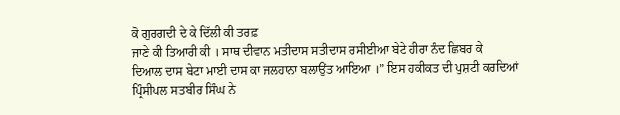ਕੋ ਗੁਰਗਦੀ ਦੇ ਕੇ ਦਿੱਲੀ ਕੀ ਤਰਫ਼
ਜਾਣੇ ਕੀ ਤਿਆਰੀ ਕੀ । ਸਾਥ ਦੀਵਾਨ ਮਤੀਦਾਸ ਸਤੀਦਾਸ ਰਸੀਈਆ ਬੇਟੇ ਹੀਰਾ ਨੰਦ ਛਿਬਰ ਕੇ
ਦਿਆਲ ਦਾਸ ਬੇਟਾ ਮਾਈ ਦਾਸ ਕਾ ਜਲਹਾਨਾ ਬਲਾਉਂਤ ਆਇਆ ।” ਇਸ ਹਕੀਕਤ ਦੀ ਪੁਸ਼ਟੀ ਕਰਦਿਆਂ
ਪ੍ਰਿੰਸੀਪਲ ਸਤਬੀਰ ਸਿੰਘ ਨੇ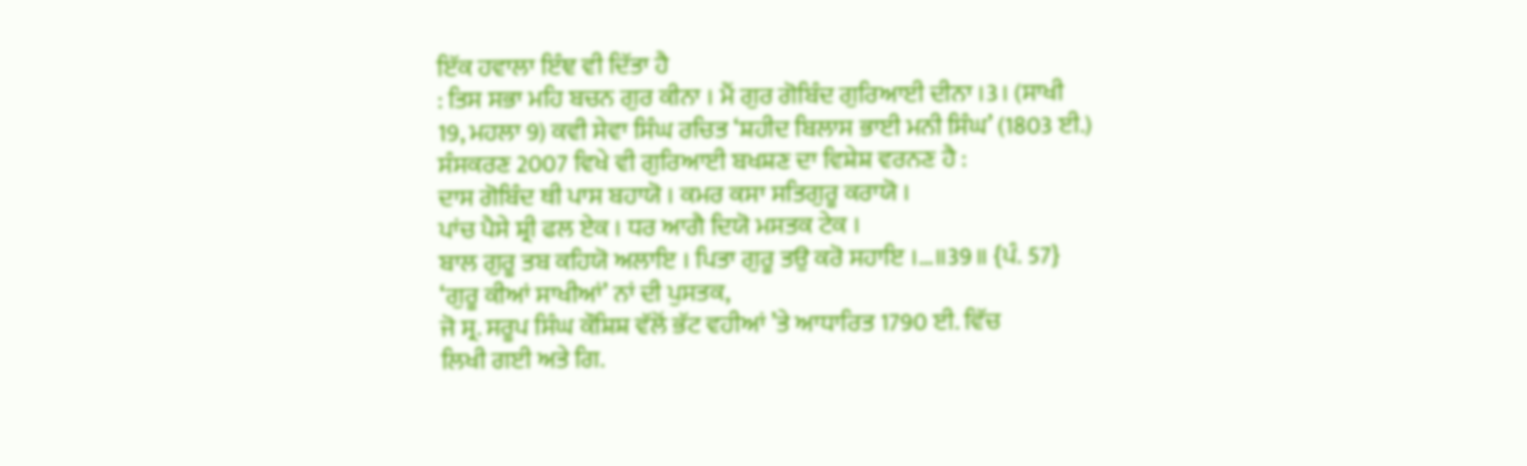ਇੱਕ ਹਵਾਲਾ ਇੰਞ ਵੀ ਦਿੱਤਾ ਹੈ
: ਤਿਸ ਸਭਾ ਮਹਿ ਬਚਨ ਗੁਰ ਕੀਨਾ । ਮੈਂ ਗੁਰ ਗੋਬਿੰਦ ਗੁਰਿਆਈ ਦੀਨਾ ।3। (ਸਾਖੀ
19, ਮਹਲਾ 9) ਕਵੀ ਸੇਵਾ ਸਿੰਘ ਰਚਿਤ ‘ਸ਼ਹੀਦ ਬਿਲਾਸ ਭਾਈ ਮਨੀ ਸਿੰਘ’ (1803 ਈ.)
ਸੰਸਕਰਣ 2007 ਵਿਖੇ ਵੀ ਗੁਰਿਆਈ ਬਖਸ਼ਣ ਦਾ ਵਿਸ਼ੇਸ਼ ਵਰਨਣ ਹੈ :
ਦਾਸ ਗੋਬਿੰਦ ਥੀ ਪਾਸ ਬਹਾਯੋ । ਕਮਰ ਕਸਾ ਸਤਿਗੁਰੂ ਕਰਾਯੋ ।
ਪਾਂਚ ਪੈਸੇ ਸ਼੍ਰੀ ਫਲ ਏਕ । ਧਰ ਆਗੈ ਦਿਯੋ ਮਸਤਕ ਟੇਕ ।
ਬਾਲ ਗੁਰੂ ਤਬ ਕਹਿਯੋ ਅਲਾਇ । ਪਿਤਾ ਗੁਰੂ ਤਉ ਕਰੋ ਸਹਾਇ ।…॥39॥ {ਪੰ. 57}
‘ਗੁਰੂ ਕੀਆਂ ਸਾਖੀਆਂ’ ਨਾਂ ਦੀ ਪੁਸਤਕ,
ਜੋ ਸ੍ਰ. ਸਰੂਪ ਸਿੰਘ ਕੌਸ਼ਿਸ਼ ਵੱਲੋਂ ਭੱਟ ਵਹੀਆਂ ’ਤੇ ਆਧਾਰਿਤ 1790 ਈ. ਵਿੱਚ
ਲਿਖੀ ਗਈ ਅਤੇ ਗਿ.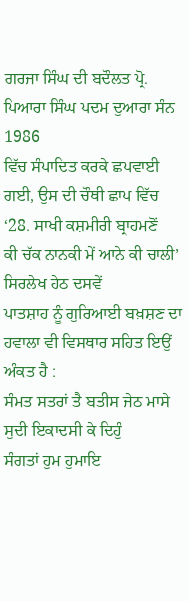ਗਰਜਾ ਸਿੰਘ ਦੀ ਬਦੌਲਤ ਪ੍ਰੋ. ਪਿਆਰਾ ਸਿੰਘ ਪਦਮ ਦੁਆਰਾ ਸੰਨ 1986
ਵਿੱਚ ਸੰਪਾਦਿਤ ਕਰਕੇ ਛਪਵਾਈ ਗਈ, ਉਸ ਦੀ ਚੌਥੀ ਛਾਪ ਵਿੱਚ ‘28. ਸਾਖੀ ਕਸ਼ਮੀਰੀ ਬ੍ਰਾਹਮਣੋਂ
ਕੀ ਚੱਕ ਨਾਨਕੀ ਮੇਂ ਆਨੇ ਕੀ ਚਾਲੀ’ ਸਿਰਲੇਖ ਹੇਠ ਦਸਵੇਂ
ਪਾਤਸ਼ਾਹ ਨੂੰ ਗੁਰਿਆਈ ਬਖ਼ਸ਼ਣ ਦਾ ਹਵਾਲਾ ਵੀ ਵਿਸਥਾਰ ਸਹਿਤ ਇਉਂ ਅੰਕਤ ਹੈ :
ਸੰਮਤ ਸਤਰਾਂ ਤੈ ਬਤੀਸ ਜੇਠ ਮਾਸੇ ਸੁਦੀ ਇਕਾਦਸੀ ਕੇ ਦਿਹੁੰ
ਸੰਗਤਾਂ ਹੁਮ ਹੁਮਾਇ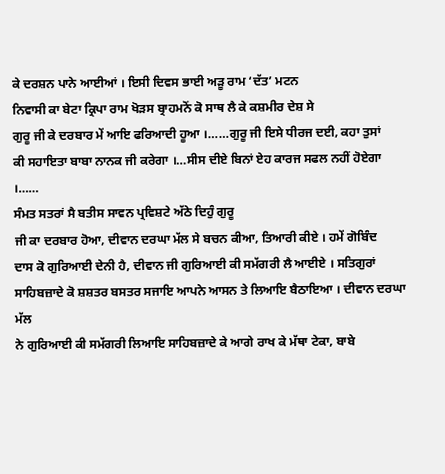ਕੇ ਦਰਸ਼ਨ ਪਾਨੇ ਆਈਆਂ । ਇਸੀ ਦਿਵਸ ਭਾਈ ਅੜੂ ਰਾਮ ‘ਦੱਤ’ ਮਟਨ
ਨਿਵਾਸੀ ਕਾ ਬੇਟਾ ਕ੍ਰਿਪਾ ਰਾਮ ਖੋੜਸ ਬ੍ਰਾਹਮਨੋਂ ਕੋ ਸਾਥ ਲੈ ਕੇ ਕਸ਼ਮੀਰ ਦੇਸ਼ ਸੇ
ਗੁਰੂ ਜੀ ਕੇ ਦਰਬਾਰ ਮੇਂ ਆਇ ਫਰਿਆਦੀ ਹੂਆ ।……ਗੁਰੂ ਜੀ ਇਸੇ ਧੀਰਜ ਦਈ, ਕਹਾ ਤੁਸਾਂ
ਕੀ ਸਹਾਇਤਾ ਬਾਬਾ ਨਾਨਕ ਜੀ ਕਰੇਗਾ ।…ਸੀਸ ਦੀਏ ਬਿਨਾਂ ਏਹ ਕਾਰਜ ਸਫਲ ਨਹੀਂ ਹੋਏਗਾ
।……
ਸੰਮਤ ਸਤਰਾਂ ਸੈ ਬਤੀਸ ਸਾਵਨ ਪ੍ਰਵਿਸ਼ਟੇ ਅੱਠੇ ਦਿਹੁੰ ਗੁਰੂ
ਜੀ ਕਾ ਦਰਬਾਰ ਹੋਆ, ਦੀਵਾਨ ਦਰਘਾ ਮੱਲ ਸੇ ਬਚਨ ਕੀਆ, ਤਿਆਰੀ ਕੀਏ । ਹਮੇਂ ਗੋਬਿੰਦ
ਦਾਸ ਕੋ ਗੁਰਿਆਈ ਦੇਨੀ ਹੈ, ਦੀਵਾਨ ਜੀ ਗੁਰਿਆਈ ਕੀ ਸਮੱਗਰੀ ਲੈ ਆਈਏ । ਸਤਿਗੁਰਾਂ
ਸਾਹਿਬਜ਼ਾਦੇ ਕੋ ਸ਼ਸ਼ਤਰ ਬਸਤਰ ਸਜਾਇ ਆਪਨੇ ਆਸਨ ਤੇ ਲਿਆਇ ਬੈਠਾਇਆ । ਦੀਵਾਨ ਦਰਘਾ ਮੱਲ
ਨੇ ਗੁਰਿਆਈ ਕੀ ਸਮੱਗਰੀ ਲਿਆਇ ਸਾਹਿਬਜ਼ਾਦੇ ਕੇ ਆਗੇ ਰਾਖ ਕੇ ਮੱਥਾ ਟੇਕਾ, ਬਾਬੇ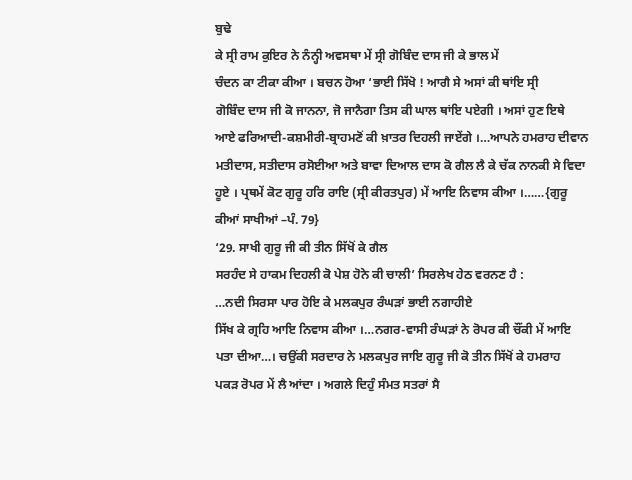ਬੁਢੇ
ਕੇ ਸ੍ਰੀ ਰਾਮ ਕੁਇਰ ਨੇ ਨੰਨ੍ਹੀ ਅਵਸਥਾ ਮੇਂ ਸ੍ਰੀ ਗੋਬਿੰਦ ਦਾਸ ਜੀ ਕੇ ਭਾਲ ਮੇਂ
ਚੰਦਨ ਕਾ ਟੀਕਾ ਕੀਆ । ਬਚਨ ਹੋਆ ‘ਭਾਈ ਸਿੱਖੋ ! ਆਗੈ ਸੇ ਅਸਾਂ ਕੀ ਥਾਂਇ ਸ੍ਰੀ
ਗੋਬਿੰਦ ਦਾਸ ਜੀ ਕੋ ਜਾਨਨਾ, ਜੋ ਜਾਨੈਗਾ ਤਿਸ ਕੀ ਘਾਲ ਥਾਂਇ ਪਏਗੀ । ਅਸਾਂ ਹੁਣ ਇਥੇ
ਆਏ ਫਰਿਆਦੀ-ਕਸ਼ਮੀਰੀ-ਬ੍ਰਾਹਮਣੋਂ ਕੀ ਖ਼ਾਤਰ ਦਿਹਲੀ ਜਾਏਂਗੇ ।…ਆਪਨੇ ਹਮਰਾਹ ਦੀਵਾਨ
ਮਤੀਦਾਸ, ਸਤੀਦਾਸ ਰਸੋਈਆ ਅਤੇ ਬਾਵਾ ਦਿਆਲ ਦਾਸ ਕੋ ਗੈਲ ਲੈ ਕੇ ਚੱਕ ਨਾਨਕੀ ਸੇ ਵਿਦਾ
ਹੂਏ । ਪ੍ਰਥਮੇਂ ਕੋਟ ਗੁਰੂ ਹਰਿ ਰਾਇ (ਸ੍ਰੀ ਕੀਰਤਪੁਰ) ਮੇਂ ਆਇ ਨਿਵਾਸ ਕੀਆ ।……{ਗੁਰੂ
ਕੀਆਂ ਸਾਖੀਆਂ –ਪੰ. 79}
‘29. ਸਾਖੀ ਗੁਰੂ ਜੀ ਕੀ ਤੀਨ ਸਿੱਖੋਂ ਕੇ ਗੈਲ
ਸਰਹੰਦ ਸੇ ਹਾਕਮ ਦਿਹਲੀ ਕੋ ਪੇਸ਼ ਹੋਨੇ ਕੀ ਚਾਲੀ’ ਸਿਰਲੇਖ ਹੇਠ ਵਰਨਣ ਹੈ :
…ਨਦੀ ਸਿਰਸਾ ਪਾਰ ਹੋਇ ਕੇ ਮਲਕਪੁਰ ਰੰਘੜਾਂ ਭਾਈ ਨਗਾਹੀਏ
ਸਿੱਖ ਕੇ ਗ੍ਰਹਿ ਆਇ ਨਿਵਾਸ ਕੀਆ ।…ਨਗਰ-ਵਾਸੀ ਰੰਘੜਾਂ ਨੇ ਰੋਪਰ ਕੀ ਚੌਂਕੀ ਮੇਂ ਆਇ
ਪਤਾ ਦੀਆ…। ਚਉਂਕੀ ਸਰਦਾਰ ਨੇ ਮਲਕਪੁਰ ਜਾਇ ਗੁਰੂ ਜੀ ਕੋ ਤੀਨ ਸਿੱਖੋਂ ਕੇ ਹਮਰਾਹ
ਪਕੜ ਰੋਪਰ ਮੇਂ ਲੈ ਆਂਦਾ । ਅਗਲੇ ਦਿਹੁੰ ਸੰਮਤ ਸਤਰਾਂ ਸੈ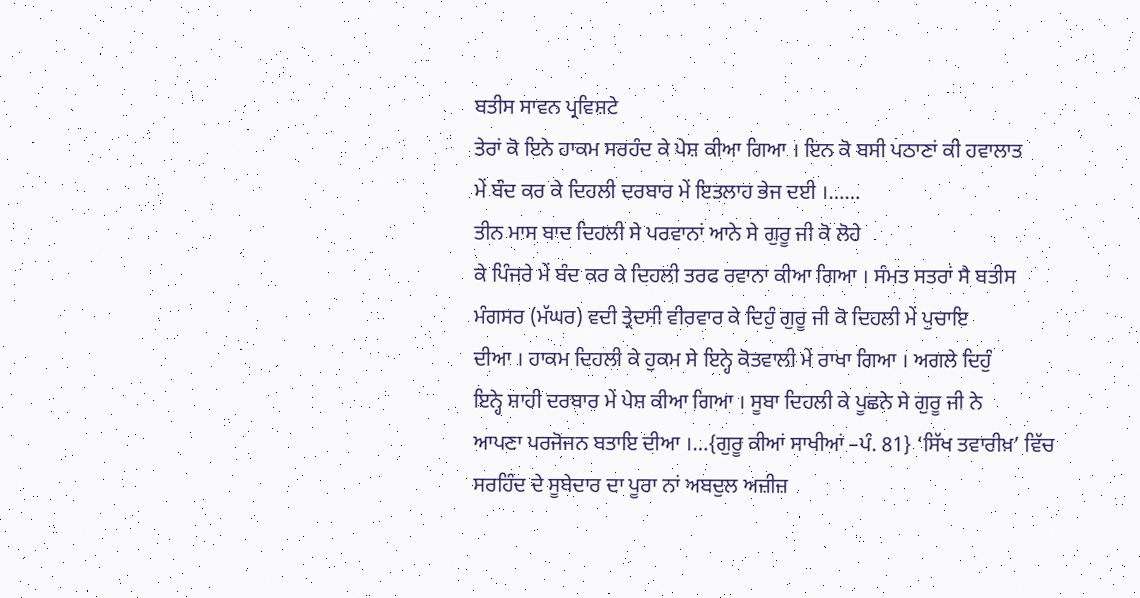ਬਤੀਸ ਸਾਵਨ ਪ੍ਰਵਿਸ਼ਟੇ
ਤੇਰਾਂ ਕੋ ਇਨੇ ਹਾਕਮ ਸਰਹੰਦ ਕੇ ਪੇਸ਼ ਕੀਆ ਗਿਆ । ਇਨ ਕੋ ਬਸੀ ਪਠਾਣਾਂ ਕੀ ਹਵਾਲਾਤ
ਮੇਂ ਬੰਦ ਕਰ ਕੇ ਦਿਹਲੀ ਦਰਬਾਰ ਮੇਂ ਇਤਲਾਹ ਭੇਜ ਦਈ ।……
ਤੀਨ ਮਾਸ ਬਾਦ ਦਿਹਲੀ ਸੇ ਪਰਵਾਨਾਂ ਆਨੇ ਸੇ ਗੁਰੂ ਜੀ ਕੋ ਲੋਹੇ
ਕੇ ਪਿੰਜਰੇ ਮੇਂ ਬੰਦ ਕਰ ਕੇ ਦਿਹਲੀ ਤਰਫ ਰਵਾਨਾ ਕੀਆ ਗਿਆ । ਸੰਮਤ ਸਤਰਾਂ ਸੈ ਬਤੀਸ
ਮੰਗਸਰ (ਮੱਘਰ) ਵਦੀ ਤ੍ਰੇਦਸੀ ਵੀਰਵਾਰ ਕੇ ਦਿਹੁੰ ਗੁਰੂ ਜੀ ਕੋ ਦਿਹਲੀ ਮੇਂ ਪੁਚਾਇ
ਦੀਆ । ਹਾਕਮ ਦਿਹਲੀ ਕੇ ਹੁਕਮ ਸੇ ਇਨ੍ਹੇ ਕੋਤਵਾਲੀ ਮੇਂ ਰਾਖਾ ਗਿਆ । ਅਗਲੇ ਦਿਹੁੰ
ਇਨ੍ਹੇ ਸ਼ਾਹੀ ਦਰਬਾਰ ਮੇਂ ਪੇਸ਼ ਕੀਆ ਗਿਆ । ਸੂਬਾ ਦਿਹਲੀ ਕੇ ਪੂਛਨੇ ਸੇ ਗੁਰੂ ਜੀ ਨੇ
ਆਪਣਾ ਪਰਜੋਜਨ ਬਤਾਇ ਦੀਆ ।…{ਗੁਰੂ ਕੀਆਂ ਸਾਖੀਆਂ –ਪੰ. 81} ‘ਸਿੱਖ ਤਵਾਰੀਖ਼’ ਵਿੱਚ
ਸਰਹਿੰਦ ਦੇ ਸੂਬੇਦਾਰ ਦਾ ਪੂਰਾ ਨਾਂ ਅਬਦੁਲ ਅਜ਼ੀਜ਼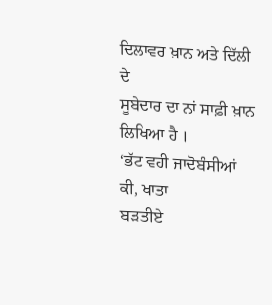ਦਿਲਾਵਰ ਖ਼ਾਨ ਅਤੇ ਦਿੱਲੀ ਦੇ
ਸੂਬੇਦਾਰ ਦਾ ਨਾਂ ਸਾਫ਼ੀ ਖ਼ਾਨ ਲਿਖਿਆ ਹੈ ।
‘ਭੱਟ ਵਹੀ ਜਾਦੋਬੰਸੀਆਂ ਕੀ, ਖਾਤਾ
ਬੜਤੀਏ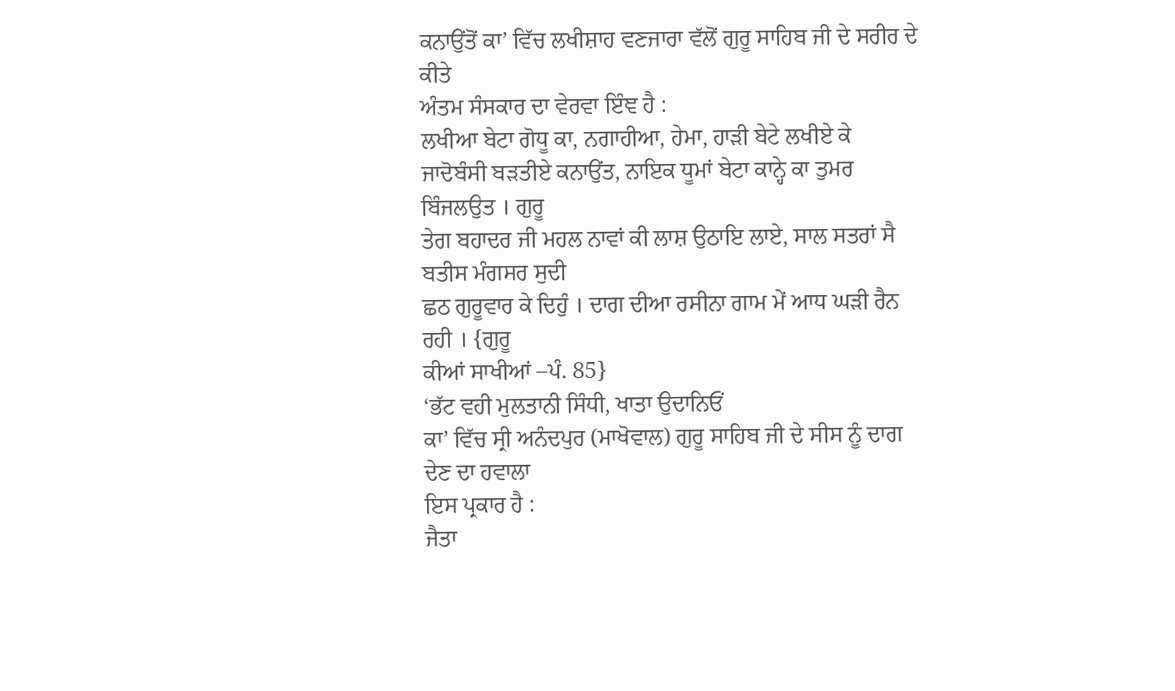ਕਨਾਉਂਤੋਂ ਕਾ’ ਵਿੱਚ ਲਖੀਸ਼ਾਹ ਵਣਜਾਰਾ ਵੱਲੋਂ ਗੁਰੂ ਸਾਹਿਬ ਜੀ ਦੇ ਸਰੀਰ ਦੇ ਕੀਤੇ
ਅੰਤਮ ਸੰਸਕਾਰ ਦਾ ਵੇਰਵਾ ਇੰਞ ਹੈ :
ਲਖੀਆ ਬੇਟਾ ਗੋਧੂ ਕਾ, ਨਗਾਹੀਆ, ਹੇਮਾ, ਹਾੜੀ ਬੇਟੇ ਲਖੀਏ ਕੇ
ਜਾਦੋਬੰਸੀ ਬੜਤੀਏ ਕਨਾਉਂਤ, ਨਾਇਕ ਧੂਮਾਂ ਬੇਟਾ ਕਾਨ੍ਹੇ ਕਾ ਤੁਮਰ ਬਿੰਜਲਉਤ । ਗੁਰੂ
ਤੇਗ ਬਹਾਦਰ ਜੀ ਮਹਲ ਨਾਵਾਂ ਕੀ ਲਾਸ਼ ਉਠਾਇ ਲਾਏ, ਸਾਲ ਸਤਰਾਂ ਸੈ ਬਤੀਸ ਮੰਗਸਰ ਸੁਦੀ
ਛਠ ਗੁਰੂਵਾਰ ਕੇ ਦਿਹੁੰ । ਦਾਗ ਦੀਆ ਰਸੀਨਾ ਗਾਮ ਮੇਂ ਆਧ ਘੜੀ ਰੈਨ ਰਹੀ । {ਗੁਰੂ
ਕੀਆਂ ਸਾਖੀਆਂ –ਪੰ. 85}
‘ਭੱਟ ਵਹੀ ਮੁਲਤਾਨੀ ਸਿੰਧੀ, ਖਾਤਾ ਉਦਾਨਿਓਂ
ਕਾ’ ਵਿੱਚ ਸ੍ਰੀ ਅਨੰਦਪੁਰ (ਮਾਖੋਵਾਲ) ਗੁਰੂ ਸਾਹਿਬ ਜੀ ਦੇ ਸੀਸ ਨੂੰ ਦਾਗ ਦੇਣ ਦਾ ਹਵਾਲਾ
ਇਸ ਪ੍ਰਕਾਰ ਹੈ :
ਜੈਤਾ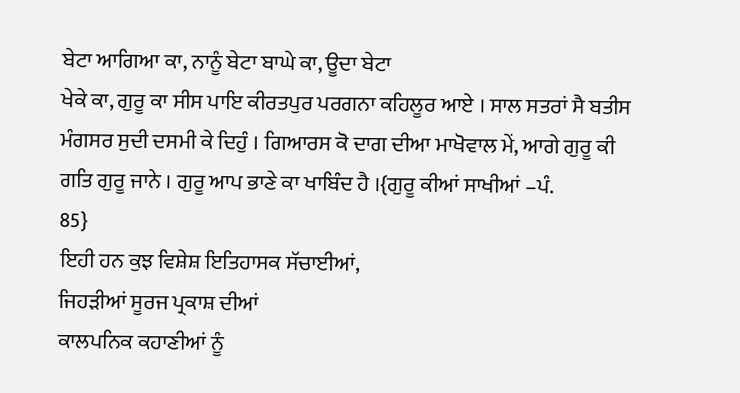ਬੇਟਾ ਆਗਿਆ ਕਾ, ਨਾਨੂੰ ਬੇਟਾ ਬਾਘੇ ਕਾ, ਊਦਾ ਬੇਟਾ
ਖੇਕੇ ਕਾ, ਗੁਰੂ ਕਾ ਸੀਸ ਪਾਇ ਕੀਰਤਪੁਰ ਪਰਗਨਾ ਕਹਿਲੂਰ ਆਏ । ਸਾਲ ਸਤਰਾਂ ਸੈ ਬਤੀਸ
ਮੰਗਸਰ ਸੁਦੀ ਦਸਮੀ ਕੇ ਦਿਹੁੰ । ਗਿਆਰਸ ਕੋ ਦਾਗ ਦੀਆ ਮਾਖੋਵਾਲ ਮੇਂ, ਆਗੇ ਗੁਰੂ ਕੀ
ਗਤਿ ਗੁਰੂ ਜਾਨੇ । ਗੁਰੂ ਆਪ ਭਾਣੇ ਕਾ ਖਾਬਿੰਦ ਹੈ ।{ਗੁਰੂ ਕੀਆਂ ਸਾਖੀਆਂ –ਪੰ.
85}
ਇਹੀ ਹਨ ਕੁਝ ਵਿਸ਼ੇਸ਼ ਇਤਿਹਾਸਕ ਸੱਚਾਈਆਂ,
ਜਿਹੜੀਆਂ ਸੂਰਜ ਪ੍ਰਕਾਸ਼ ਦੀਆਂ
ਕਾਲਪਨਿਕ ਕਹਾਣੀਆਂ ਨੂੰ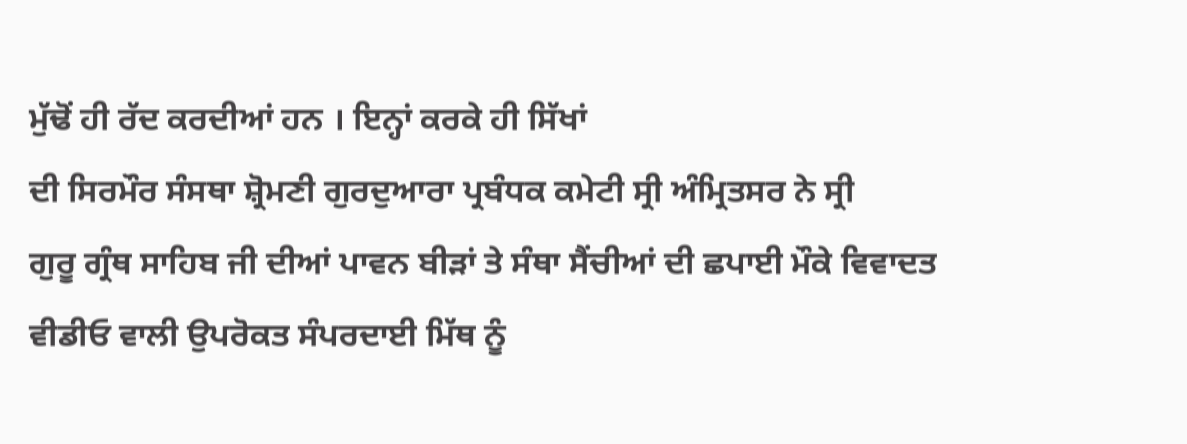ਮੁੱਢੋਂ ਹੀ ਰੱਦ ਕਰਦੀਆਂ ਹਨ । ਇਨ੍ਹਾਂ ਕਰਕੇ ਹੀ ਸਿੱਖਾਂ
ਦੀ ਸਿਰਮੌਰ ਸੰਸਥਾ ਸ਼੍ਰੋਮਣੀ ਗੁਰਦੁਆਰਾ ਪ੍ਰਬੰਧਕ ਕਮੇਟੀ ਸ੍ਰੀ ਅੰਮ੍ਰਿਤਸਰ ਨੇ ਸ੍ਰੀ
ਗੁਰੂ ਗ੍ਰੰਥ ਸਾਹਿਬ ਜੀ ਦੀਆਂ ਪਾਵਨ ਬੀੜਾਂ ਤੇ ਸੰਥਾ ਸੈਂਚੀਆਂ ਦੀ ਛਪਾਈ ਮੌਕੇ ਵਿਵਾਦਤ
ਵੀਡੀਓ ਵਾਲੀ ਉਪਰੋਕਤ ਸੰਪਰਦਾਈ ਮਿੱਥ ਨੂੰ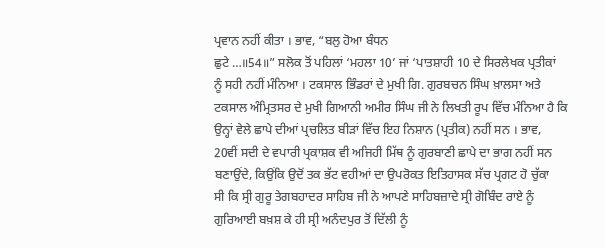ਪ੍ਰਵਾਨ ਨਹੀਂ ਕੀਤਾ । ਭਾਵ, “ਬਲੁ ਹੋਆ ਬੰਧਨ
ਛੁਟੇ …॥54॥” ਸਲੋਕ ਤੋਂ ਪਹਿਲਾਂ ‘ਮਹਲਾ 10’ ਜਾਂ ‘ਪਾਤਸ਼ਾਹੀ 10 ਦੇ ਸਿਰਲੇਖਕ ਪ੍ਰਤੀਕਾਂ
ਨੂੰ ਸਹੀ ਨਹੀਂ ਮੰਨਿਆ । ਟਕਸਾਲ ਭਿੰਡਰਾਂ ਦੇ ਮੁਖੀ ਗਿ. ਗੁਰਬਚਨ ਸਿੰਘ ਖ਼ਾਲਸਾ ਅਤੇ
ਟਕਸਾਲ ਅੰਮ੍ਰਿਤਸਰ ਦੇ ਮੁਖੀ ਗਿਆਨੀ ਅਮੀਰ ਸਿੰਘ ਜੀ ਨੇ ਲਿਖਤੀ ਰੂਪ ਵਿੱਚ ਮੰਨਿਆ ਹੈ ਕਿ
ਉਨ੍ਹਾਂ ਵੇਲੇ ਛਾਪੇ ਦੀਆਂ ਪ੍ਰਚਲਿਤ ਬੀੜਾਂ ਵਿੱਚ ਇਹ ਨਿਸ਼ਾਨ (ਪ੍ਰਤੀਕ) ਨਹੀਂ ਸਨ । ਭਾਵ,
20ਵੀਂ ਸਦੀ ਦੇ ਵਪਾਰੀ ਪ੍ਰਕਾਸ਼ਕ ਵੀ ਅਜਿਹੀ ਮਿੱਥ ਨੂੰ ਗੁਰਬਾਣੀ ਛਾਪੇ ਦਾ ਭਾਗ ਨਹੀਂ ਸਨ
ਬਣਾਉਂਦੇ, ਕਿਉਂਕਿ ਉਦੋਂ ਤਕ ਭੱਟ ਵਹੀਆਂ ਦਾ ਉਪਰੋਕਤ ਇਤਿਹਾਸਕ ਸੱਚ ਪ੍ਰਗਟ ਹੋ ਚੁੱਕਾ
ਸੀ ਕਿ ਸ੍ਰੀ ਗੁਰੂ ਤੇਗਬਹਾਦਰ ਸਾਹਿਬ ਜੀ ਨੇ ਆਪਣੇ ਸਾਹਿਬਜ਼ਾਦੇ ਸ੍ਰੀ ਗੋਬਿੰਦ ਰਾਏ ਨੂੰ
ਗੁਰਿਆਈ ਬਖ਼ਸ਼ ਕੇ ਹੀ ਸ੍ਰੀ ਅਨੰਦਪੁਰ ਤੋਂ ਦਿੱਲੀ ਨੂੰ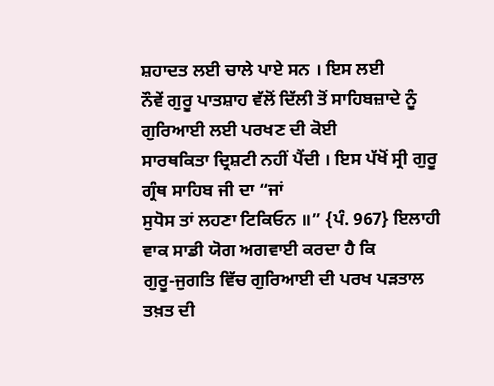ਸ਼ਹਾਦਤ ਲਈ ਚਾਲੇ ਪਾਏ ਸਨ । ਇਸ ਲਈ
ਨੌਵੇਂ ਗੁਰੂ ਪਾਤਸ਼ਾਹ ਵੱਲੋਂ ਦਿੱਲੀ ਤੋਂ ਸਾਹਿਬਜ਼ਾਦੇ ਨੂੰ ਗੁਰਿਆਈ ਲਈ ਪਰਖਣ ਦੀ ਕੋਈ
ਸਾਰਥਕਿਤਾ ਦ੍ਰਿਸ਼ਟੀ ਨਹੀਂ ਪੈਂਦੀ । ਇਸ ਪੱਖੋਂ ਸ੍ਰੀ ਗੁਰੂ ਗ੍ਰੰਥ ਸਾਹਿਬ ਜੀ ਦਾ “ਜਾਂ
ਸੁਧੋਸ ਤਾਂ ਲਹਣਾ ਟਿਕਿਓਨ ॥” {ਪੰ. 967} ਇਲਾਹੀ ਵਾਕ ਸਾਡੀ ਯੋਗ ਅਗਵਾਈ ਕਰਦਾ ਹੈ ਕਿ
ਗੁਰੂ-ਜੁਗਤਿ ਵਿੱਚ ਗੁਰਿਆਈ ਦੀ ਪਰਖ ਪੜਤਾਲ ਤਖ਼ਤ ਦੀ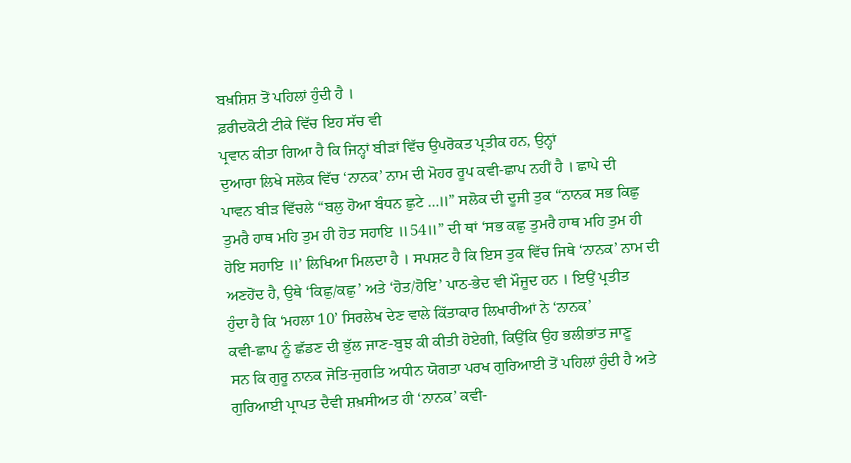ਬਖ਼ਸ਼ਿਸ਼ ਤੋਂ ਪਹਿਲਾਂ ਹੁੰਦੀ ਹੈ ।
ਫ਼ਰੀਦਕੋਟੀ ਟੀਕੇ ਵਿੱਚ ਇਹ ਸੱਚ ਵੀ
ਪ੍ਰਵਾਨ ਕੀਤਾ ਗਿਆ ਹੈ ਕਿ ਜਿਨ੍ਹਾਂ ਬੀੜਾਂ ਵਿੱਚ ਉਪਰੋਕਤ ਪ੍ਰਤੀਕ ਹਨ, ਉਨ੍ਹਾਂ
ਦੁਆਰਾ ਲਿਖੇ ਸਲੋਕ ਵਿੱਚ ‘ਨਾਨਕ’ ਨਾਮ ਦੀ ਮੋਹਰ ਰੂਪ ਕਵੀ-ਛਾਪ ਨਹੀਂ ਹੈ । ਛਾਪੇ ਦੀ
ਪਾਵਨ ਬੀੜ ਵਿੱਚਲੇ “ਬਲੁ ਹੋਆ ਬੰਧਨ ਛੁਟੇ …॥” ਸਲੋਕ ਦੀ ਦੂਜੀ ਤੁਕ “ਨਾਨਕ ਸਭ ਕਿਛੁ
ਤੁਮਰੈ ਹਾਥ ਮਹਿ ਤੁਮ ਹੀ ਹੋਤ ਸਹਾਇ ॥54॥” ਦੀ ਥਾਂ ‘ਸਭ ਕਛੁ ਤੁਮਰੈ ਹਾਥ ਮਹਿ ਤੁਮ ਹੀ
ਹੋਇ ਸਹਾਇ ॥’ ਲਿਖਿਆ ਮਿਲਦਾ ਹੈ । ਸਪਸ਼ਟ ਹੈ ਕਿ ਇਸ ਤੁਕ ਵਿੱਚ ਜਿਥੇ ‘ਨਾਨਕ’ ਨਾਮ ਦੀ
ਅਣਹੋਂਦ ਹੈ, ਉਥੇ ‘ਕਿਛੁ/ਕਛੁ’ ਅਤੇ ‘ਹੋਤ/ਹੋਇ’ ਪਾਠ-ਭੇਦ ਵੀ ਮੌਜੂਦ ਹਨ । ਇਉਂ ਪ੍ਰਤੀਤ
ਹੁੰਦਾ ਹੈ ਕਿ ‘ਮਹਲਾ 10’ ਸਿਰਲੇਖ ਦੇਣ ਵਾਲੇ ਕਿੱਤਾਕਾਰ ਲਿਖਾਰੀਆਂ ਨੇ ‘ਨਾਨਕ’
ਕਵੀ-ਛਾਪ ਨੂੰ ਛੱਡਣ ਦੀ ਭੁੱਲ ਜਾਣ-ਬੁਝ ਕੀ ਕੀਤੀ ਹੋਏਗੀ, ਕਿਉਂਕਿ ਉਹ ਭਲੀਭਾਂਤ ਜਾਣੂ
ਸਨ ਕਿ ਗੁਰੂ ਨਾਨਕ ਜੋਤਿ-ਜੁਗਤਿ ਅਧੀਨ ਯੋਗਤਾ ਪਰਖ ਗੁਰਿਆਈ ਤੋਂ ਪਹਿਲਾਂ ਹੁੰਦੀ ਹੈ ਅਤੇ
ਗੁਰਿਆਈ ਪ੍ਰਾਪਤ ਦੈਵੀ ਸ਼ਖ਼ਸੀਅਤ ਹੀ ‘ਨਾਨਕ’ ਕਵੀ-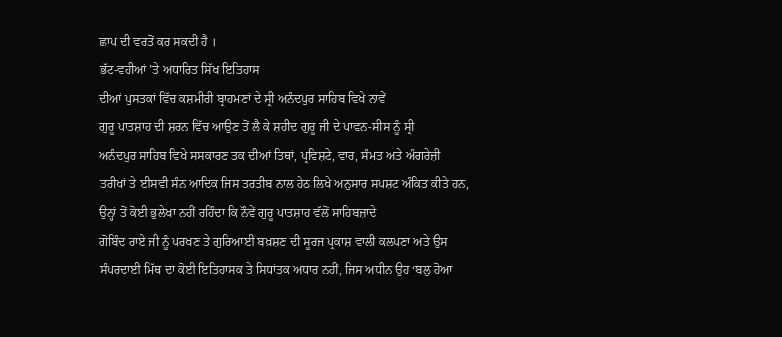ਛਾਪ ਦੀ ਵਰਤੋਂ ਕਰ ਸਕਦੀ ਹੈ ।
ਭੱਟ-ਵਹੀਆਂ ’ਤੇ ਅਧਾਰਿਤ ਸਿੱਖ ਇਤਿਹਾਸ
ਦੀਆਂ ਪੁਸਤਕਾਂ ਵਿੱਚ ਕਸ਼ਮੀਰੀ ਬ੍ਰਾਹਮਣਾਂ ਦੇ ਸ੍ਰੀ ਅਨੰਦਪੁਰ ਸਾਹਿਬ ਵਿਖੇ ਨਾਵੇਂ
ਗੁਰੂ ਪਾਤਸ਼ਾਹ ਦੀ ਸ਼ਰਨ ਵਿੱਚ ਆਉਣ ਤੋਂ ਲੈ ਕੇ ਸ਼ਹੀਦ ਗੁਰੂ ਜੀ ਦੇ ਪਾਵਨ-ਸੀਸ ਨੂੰ ਸ੍ਰੀ
ਅਨੰਦਪੁਰ ਸਾਹਿਬ ਵਿਖੇ ਸਸਕਾਰਣ ਤਕ ਦੀਆਂ ਤਿਥਾਂ, ਪ੍ਰਵਿਸ਼ਟੇ, ਵਾਰ, ਸੰਮਤ ਅਤੇ ਅੰਗਰੇਜ਼ੀ
ਤਰੀਖਾਂ ਤੇ ਈਸਵੀ ਸੰਨ ਆਦਿਕ ਜਿਸ ਤਰਤੀਬ ਨਾਲ ਹੇਠ ਲਿਖੇ ਅਨੁਸਾਰ ਸਪਸ਼ਟ ਅੰਕਿਤ ਕੀਤੇ ਹਨ,
ਉਨ੍ਹਾਂ ਤੋਂ ਕੋਈ ਭੁਲੇਖਾ ਨਹੀਂ ਰਹਿੰਦਾ ਕਿ ਨੌਵੇਂ ਗੁਰੂ ਪਾਤਸ਼ਾਹ ਵੱਲੋਂ ਸਾਹਿਬਜ਼ਾਦੇ
ਗੋਬਿੰਦ ਰਾਏ ਜੀ ਨੂੰ ਪਰਖਣ ਤੇ ਗੁਰਿਆਈ ਬਖ਼ਸ਼ਣ ਦੀ ਸੂਰਜ ਪ੍ਰਕਾਸ਼ ਵਾਲੀ ਕਲਪਣਾ ਅਤੇ ਉਸ
ਸੰਪਰਦਾਈ ਮਿੱਥ ਦਾ ਕੋਈ ਇਤਿਹਾਸਕ ਤੇ ਸਿਧਾਂਤਕ ਅਧਾਰ ਨਹੀਂ, ਜਿਸ ਅਧੀਨ ਉਹ ‘ਬਲੁ ਹੋਆ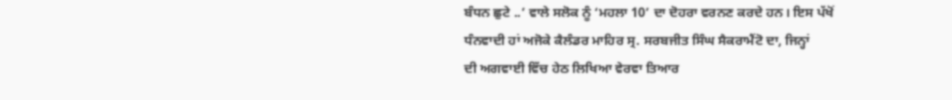ਬੰਧਨ ਛੁਟੇ ..’ ਵਾਲੇ ਸਲੋਕ ਨੂੰ ‘ਮਹਲਾ 10’ ਦਾ ਦੋਹਰਾ ਵਰਨਣ ਕਰਦੇ ਹਨ। ਇਸ ਪੱਖੋਂ
ਧੰਨਵਾਦੀ ਹਾਂ ਅਜੋਕੇ ਕੈਲੰਡਰ ਮਾਹਿਰ ਸ੍ਰ. ਸਰਬਜੀਤ ਸਿੰਘ ਸੈਕਰਾਮੈਂਟੋ ਦਾ, ਜਿਨ੍ਹਾਂ
ਦੀ ਅਗਵਾਈ ਵਿੱਚ ਹੇਠ ਲਿਖਿਆ ਵੇਰਵਾ ਤਿਆਰ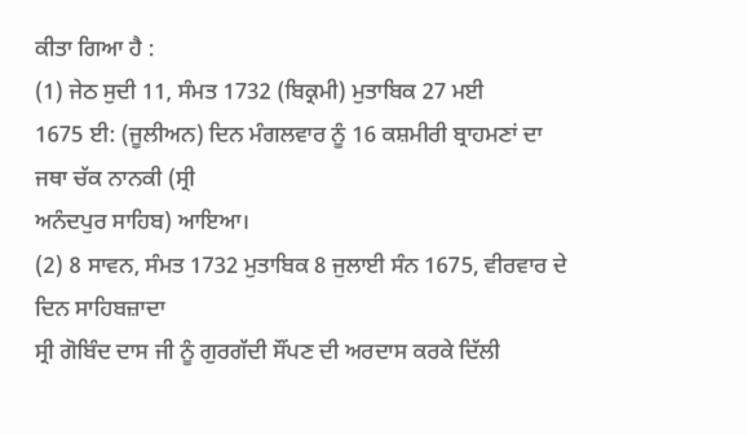ਕੀਤਾ ਗਿਆ ਹੈ :
(1) ਜੇਠ ਸੁਦੀ 11, ਸੰਮਤ 1732 (ਬਿਕ੍ਰਮੀ) ਮੁਤਾਬਿਕ 27 ਮਈ
1675 ਈ: (ਜੂਲੀਅਨ) ਦਿਨ ਮੰਗਲਵਾਰ ਨੂੰ 16 ਕਸ਼ਮੀਰੀ ਬ੍ਰਾਹਮਣਾਂ ਦਾ ਜਥਾ ਚੱਕ ਨਾਨਕੀ (ਸ੍ਰੀ
ਅਨੰਦਪੁਰ ਸਾਹਿਬ) ਆਇਆ।
(2) 8 ਸਾਵਨ, ਸੰਮਤ 1732 ਮੁਤਾਬਿਕ 8 ਜੁਲਾਈ ਸੰਨ 1675, ਵੀਰਵਾਰ ਦੇ ਦਿਨ ਸਾਹਿਬਜ਼ਾਦਾ
ਸ੍ਰੀ ਗੋਬਿੰਦ ਦਾਸ ਜੀ ਨੂੰ ਗੁਰਗੱਦੀ ਸੌਂਪਣ ਦੀ ਅਰਦਾਸ ਕਰਕੇ ਦਿੱਲੀ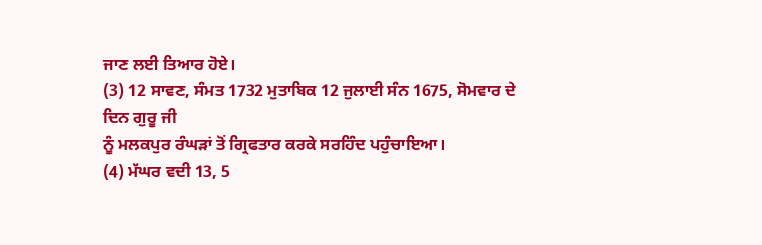ਜਾਣ ਲਈ ਤਿਆਰ ਹੋਏ।
(3) 12 ਸਾਵਣ, ਸੰਮਤ 1732 ਮੁਤਾਬਿਕ 12 ਜੁਲਾਈ ਸੰਨ 1675, ਸੋਮਵਾਰ ਦੇ ਦਿਨ ਗੁਰੂ ਜੀ
ਨੂੰ ਮਲਕਪੁਰ ਰੰਘੜਾਂ ਤੋਂ ਗ੍ਰਿਫਤਾਰ ਕਰਕੇ ਸਰਹਿੰਦ ਪਹੁੰਚਾਇਆ।
(4) ਮੱਘਰ ਵਦੀ 13, 5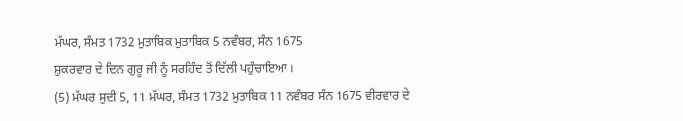ਮੱਘਰ, ਸੰਮਤ 1732 ਮੁਤਾਬਿਕ ਮੁਤਾਬਿਕ 5 ਨਵੰਬਰ, ਸੰਨ 1675
ਸ਼ੁਕਰਵਾਰ ਦੇ ਦਿਨ ਗੁਰੂ ਜੀ ਨੂੰ ਸਰਹਿੰਦ ਤੋਂ ਦਿੱਲੀ ਪਹੁੰਚਾਇਆ ।
(5) ਮੱਘਰ ਸੁਦੀ 5, 11 ਮੱਘਰ, ਸੰਮਤ 1732 ਮੁਤਾਬਿਕ 11 ਨਵੰਬਰ ਸੰਨ 1675 ਵੀਰਵਾਰ ਦੇ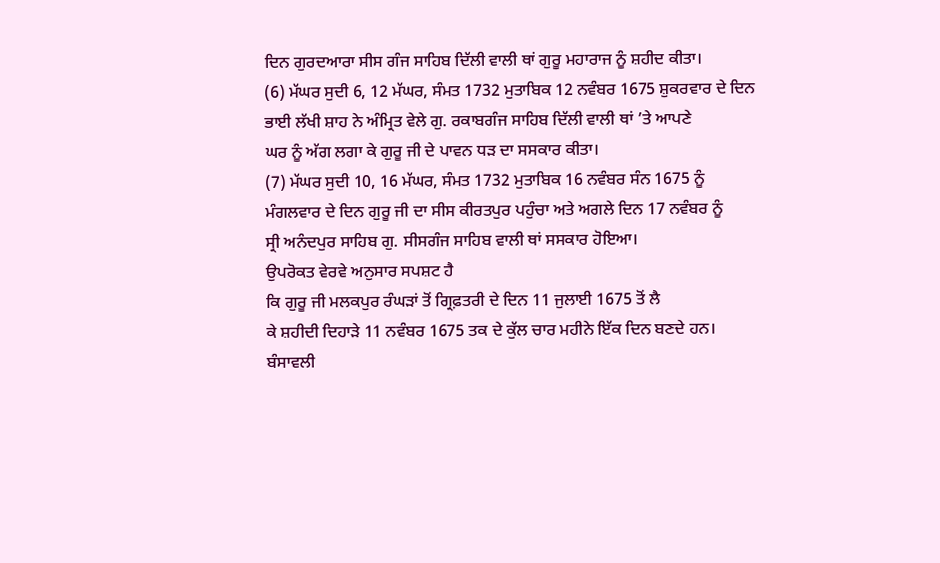ਦਿਨ ਗੁਰਦਆਰਾ ਸੀਸ ਗੰਜ ਸਾਹਿਬ ਦਿੱਲੀ ਵਾਲੀ ਥਾਂ ਗੁਰੂ ਮਹਾਰਾਜ ਨੂੰ ਸ਼ਹੀਦ ਕੀਤਾ।
(6) ਮੱਘਰ ਸੁਦੀ 6, 12 ਮੱਘਰ, ਸੰਮਤ 1732 ਮੁਤਾਬਿਕ 12 ਨਵੰਬਰ 1675 ਸ਼ੁਕਰਵਾਰ ਦੇ ਦਿਨ
ਭਾਈ ਲੱਖੀ ਸ਼ਾਹ ਨੇ ਅੰਮ੍ਰਿਤ ਵੇਲੇ ਗੁ. ਰਕਾਬਗੰਜ ਸਾਹਿਬ ਦਿੱਲੀ ਵਾਲੀ ਥਾਂ ’ਤੇ ਆਪਣੇ
ਘਰ ਨੂੰ ਅੱਗ ਲਗਾ ਕੇ ਗੁਰੂ ਜੀ ਦੇ ਪਾਵਨ ਧੜ ਦਾ ਸਸਕਾਰ ਕੀਤਾ।
(7) ਮੱਘਰ ਸੁਦੀ 10, 16 ਮੱਘਰ, ਸੰਮਤ 1732 ਮੁਤਾਬਿਕ 16 ਨਵੰਬਰ ਸੰਨ 1675 ਨੂੰ
ਮੰਗਲਵਾਰ ਦੇ ਦਿਨ ਗੁਰੂ ਜੀ ਦਾ ਸੀਸ ਕੀਰਤਪੁਰ ਪਹੁੰਚਾ ਅਤੇ ਅਗਲੇ ਦਿਨ 17 ਨਵੰਬਰ ਨੂੰ
ਸ੍ਰੀ ਅਨੰਦਪੁਰ ਸਾਹਿਬ ਗੁ. ਸੀਸਗੰਜ ਸਾਹਿਬ ਵਾਲੀ ਥਾਂ ਸਸਕਾਰ ਹੋਇਆ।
ਉਪਰੋਕਤ ਵੇਰਵੇ ਅਨੁਸਾਰ ਸਪਸ਼ਟ ਹੈ
ਕਿ ਗੁਰੂ ਜੀ ਮਲਕਪੁਰ ਰੰਘੜਾਂ ਤੋਂ ਗ੍ਰਿਫ਼ਤਰੀ ਦੇ ਦਿਨ 11 ਜੁਲਾਈ 1675 ਤੋਂ ਲੈ
ਕੇ ਸ਼ਹੀਦੀ ਦਿਹਾੜੇ 11 ਨਵੰਬਰ 1675 ਤਕ ਦੇ ਕੁੱਲ ਚਾਰ ਮਹੀਨੇ ਇੱਕ ਦਿਨ ਬਣਦੇ ਹਨ।
ਬੰਸਾਵਲੀ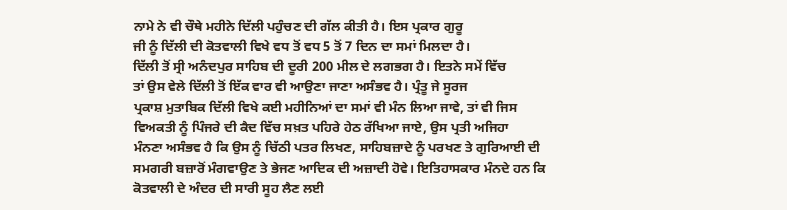ਨਾਮੇ ਨੇ ਵੀ ਚੌਥੇ ਮਹੀਨੇ ਦਿੱਲੀ ਪਹੁੰਚਣ ਦੀ ਗੱਲ ਕੀਤੀ ਹੈ। ਇਸ ਪ੍ਰਕਾਰ ਗੁਰੂ
ਜੀ ਨੂੰ ਦਿੱਲੀ ਦੀ ਕੋਤਵਾਲੀ ਵਿਖੇ ਵਧ ਤੋਂ ਵਧ 5 ਤੋਂ 7 ਦਿਨ ਦਾ ਸਮਾਂ ਮਿਲਦਾ ਹੈ।
ਦਿੱਲੀ ਤੋਂ ਸ੍ਰੀ ਅਨੰਦਪੁਰ ਸਾਹਿਬ ਦੀ ਦੂਰੀ 200 ਮੀਲ ਦੇ ਲਗਭਗ ਹੈ। ਇਤਨੇ ਸਮੇਂ ਵਿੱਚ
ਤਾਂ ਉਸ ਵੇਲੇ ਦਿੱਲੀ ਤੋਂ ਇੱਕ ਵਾਰ ਵੀ ਆਉਣਾ ਜਾਣਾ ਅਸੰਭਵ ਹੈ। ਪ੍ਰੰਤੂ ਜੇ ਸੂਰਜ
ਪ੍ਰਕਾਸ਼ ਮੁਤਾਬਿਕ ਦਿੱਲੀ ਵਿਖੇ ਕਈ ਮਹੀਨਿਆਂ ਦਾ ਸਮਾਂ ਵੀ ਮੰਨ ਲਿਆ ਜਾਵੇ, ਤਾਂ ਵੀ ਜਿਸ
ਵਿਅਕਤੀ ਨੂੰ ਪਿੰਜਰੇ ਦੀ ਕੈਦ ਵਿੱਚ ਸਖ਼ਤ ਪਹਿਰੇ ਹੇਠ ਰੱਖਿਆ ਜਾਏ, ਉਸ ਪ੍ਰਤੀ ਅਜਿਹਾ
ਮੰਨਣਾ ਅਸੰਭਵ ਹੈ ਕਿ ਉਸ ਨੂੰ ਚਿੱਠੀ ਪਤਰ ਲਿਖਣ, ਸਾਹਿਬਜ਼ਾਦੇ ਨੂੰ ਪਰਖਣ ਤੇ ਗੁਰਿਆਈ ਦੀ
ਸਮਗਰੀ ਬਜ਼ਾਰੋਂ ਮੰਗਵਾਉਣ ਤੇ ਭੇਜਣ ਆਦਿਕ ਦੀ ਅਜ਼ਾਦੀ ਹੋਵੇ। ਇਤਿਹਾਸਕਾਰ ਮੰਨਦੇ ਹਨ ਕਿ
ਕੋਤਵਾਲੀ ਦੇ ਅੰਦਰ ਦੀ ਸਾਰੀ ਸੂਹ ਲੈਣ ਲਈ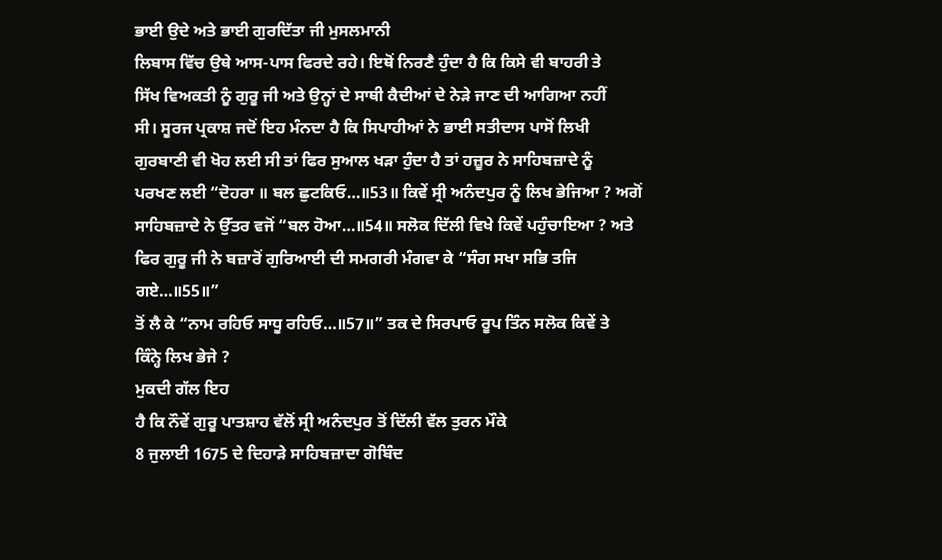ਭਾਈ ਉਦੇ ਅਤੇ ਭਾਈ ਗੁਰਦਿੱਤਾ ਜੀ ਮੁਸਲਮਾਨੀ
ਲਿਬਾਸ ਵਿੱਚ ਉਥੇ ਆਸ-ਪਾਸ ਫਿਰਦੇ ਰਹੇ। ਇਥੋਂ ਨਿਰਣੈ ਹੁੰਦਾ ਹੈ ਕਿ ਕਿਸੇ ਵੀ ਬਾਹਰੀ ਤੇ
ਸਿੱਖ ਵਿਅਕਤੀ ਨੂੰ ਗੁਰੂ ਜੀ ਅਤੇ ਉਨ੍ਹਾਂ ਦੇ ਸਾਥੀ ਕੈਦੀਆਂ ਦੇ ਨੇੜੇ ਜਾਣ ਦੀ ਆਗਿਆ ਨਹੀਂ
ਸੀ। ਸੂਰਜ ਪ੍ਰਕਾਸ਼ ਜਦੋਂ ਇਹ ਮੰਨਦਾ ਹੈ ਕਿ ਸਿਪਾਹੀਆਂ ਨੇ ਭਾਈ ਸਤੀਦਾਸ ਪਾਸੋਂ ਲਿਖੀ
ਗੁਰਬਾਣੀ ਵੀ ਖੋਹ ਲਈ ਸੀ ਤਾਂ ਫਿਰ ਸੁਆਲ ਖੜਾ ਹੁੰਦਾ ਹੈ ਤਾਂ ਹਜ਼ੂਰ ਨੇ ਸਾਹਿਬਜ਼ਾਦੇ ਨੂੰ
ਪਰਖਣ ਲਈ “ਦੋਹਰਾ ॥ ਬਲ ਛੁਟਕਿਓ…॥53॥ ਕਿਵੇਂ ਸ੍ਰੀ ਅਨੰਦਪੁਰ ਨੂੰ ਲਿਖ ਭੇਜਿਆ ? ਅਗੋਂ
ਸਾਹਿਬਜ਼ਾਦੇ ਨੇ ਉੱਤਰ ਵਜੋਂ “ਬਲ ਹੋਆ…॥54॥ ਸਲੋਕ ਦਿੱਲੀ ਵਿਖੇ ਕਿਵੇਂ ਪਹੁੰਚਾਇਆ ? ਅਤੇ
ਫਿਰ ਗੁਰੂ ਜੀ ਨੇ ਬਜ਼ਾਰੋਂ ਗੁਰਿਆਈ ਦੀ ਸਮਗਰੀ ਮੰਗਵਾ ਕੇ “ਸੰਗ ਸਖਾ ਸਭਿ ਤਜਿ ਗਏ…॥55॥”
ਤੋਂ ਲੈ ਕੇ “ਨਾਮ ਰਹਿਓ ਸਾਧੂ ਰਹਿਓ…॥57॥” ਤਕ ਦੇ ਸਿਰਪਾਓ ਰੂਪ ਤਿੰਨ ਸਲੋਕ ਕਿਵੇਂ ਤੇ
ਕਿੰਨ੍ਹੇ ਲਿਖ ਭੇਜੇ ?
ਮੁਕਦੀ ਗੱਲ ਇਹ
ਹੈ ਕਿ ਨੌਵੇਂ ਗੁਰੂ ਪਾਤਸ਼ਾਹ ਵੱਲੋਂ ਸ੍ਰੀ ਅਨੰਦਪੁਰ ਤੋਂ ਦਿੱਲੀ ਵੱਲ ਤੁਰਨ ਮੌਕੇ
8 ਜੁਲਾਈ 1675 ਦੇ ਦਿਹਾੜੇ ਸਾਹਿਬਜ਼ਾਦਾ ਗੋਬਿੰਦ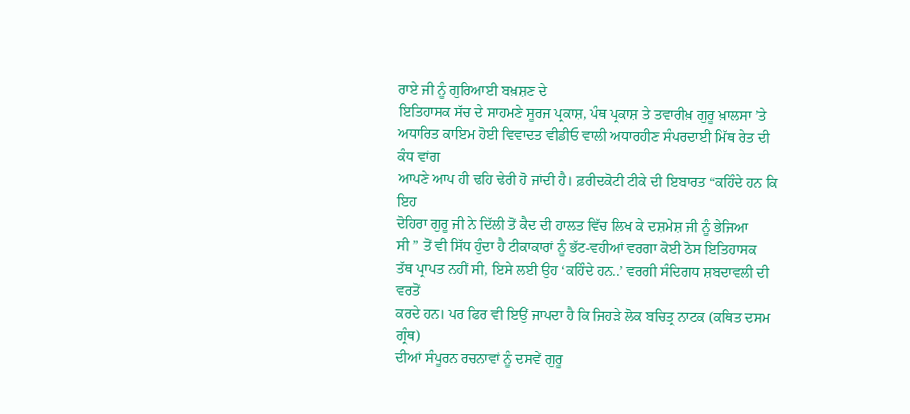ਰਾਏ ਜੀ ਨੂੰ ਗੁਰਿਆਈ ਬਖ਼ਸ਼ਣ ਦੇ
ਇਤਿਹਾਸਕ ਸੱਚ ਦੇ ਸਾਹਮਣੇ ਸੂਰਜ ਪ੍ਰਕਾਸ਼, ਪੰਥ ਪ੍ਰਕਾਸ਼ ਤੇ ਤਵਾਰੀਖ਼ ਗੁਰੂ ਖ਼ਾਲਸਾ ’ਤੇ
ਅਧਾਰਿਤ ਕਾਇਮ ਹੋਈ ਵਿਵਾਦਤ ਵੀਡੀਓ ਵਾਲੀ ਅਧਾਰਹੀਣ ਸੰਪਰਦਾਈ ਮਿੱਥ ਰੇਤ ਦੀ ਕੰਧ ਵਾਂਗ
ਆਪਣੇ ਆਪ ਹੀ ਢਹਿ ਢੇਰੀ ਹੋ ਜਾਂਦੀ ਹੈ। ਫ਼ਰੀਦਕੋਟੀ ਟੀਕੇ ਦੀ ਇਬਾਰਤ “ਕਹਿੰਦੇ ਹਨ ਕਿ ਇਹ
ਦੋਹਿਰਾ ਗੁਰੂ ਜੀ ਨੇ ਦਿੱਲੀ ਤੋਂ ਕੈਦ ਦੀ ਹਾਲਤ ਵਿੱਚ ਲਿਖ ਕੇ ਦਸ਼ਮੇਸ਼ ਜੀ ਨੂੰ ਭੇਜਿਆ
ਸੀ ” ਤੋਂ ਵੀ ਸਿੱਧ ਹੁੰਦਾ ਹੈ ਟੀਕਾਕਾਰਾਂ ਨੂੰ ਭੱਟ-ਵਹੀਆਂ ਵਰਗਾ ਕੋਈ ਠੋਸ ਇਤਿਹਾਸਕ
ਤੱਥ ਪ੍ਰਾਪਤ ਨਹੀਂ ਸੀ, ਇਸੇ ਲਈ ਉਹ ‘ਕਹਿੰਦੇ ਹਨ..’ ਵਰਗੀ ਸੰਦਿਗਧ ਸ਼ਬਦਾਵਲੀ ਦੀ ਵਰਤੋਂ
ਕਰਦੇ ਹਨ। ਪਰ ਫਿਰ ਵੀ ਇਉਂ ਜਾਪਦਾ ਹੈ ਕਿ ਜਿਹੜੇ ਲੋਕ ਬਚਿਤ੍ਰ ਨਾਟਕ (ਕਥਿਤ ਦਸਮ ਗ੍ਰੰਥ)
ਦੀਆਂ ਸੰਪੂਰਨ ਰਚਨਾਵਾਂ ਨੂੰ ਦਸਵੇਂ ਗੁਰੂ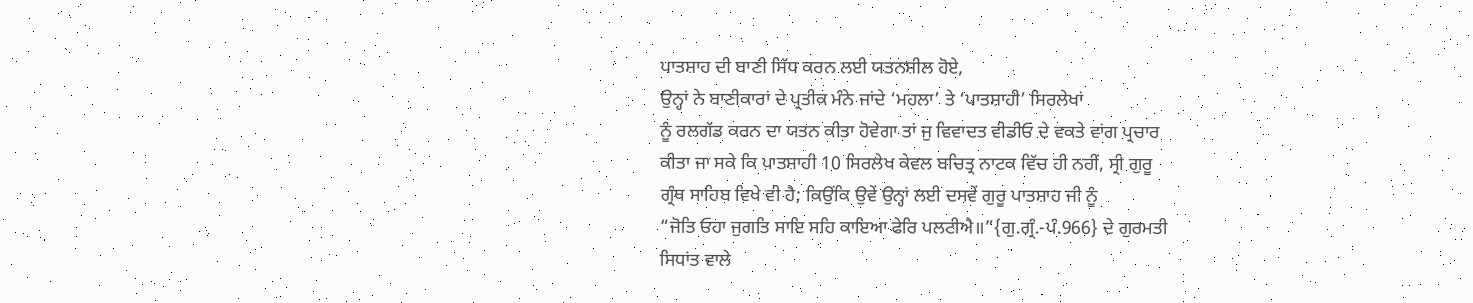ਪਾਤਸ਼ਾਹ ਦੀ ਬਾਣੀ ਸਿੱਧ ਕਰਨ ਲਈ ਯਤਨਸ਼ੀਲ ਹੋਏ,
ਉਨ੍ਹਾਂ ਨੇ ਬਾਣੀਕਾਰਾਂ ਦੇ ਪ੍ਰਤੀਕ ਮੰਨੇ ਜਾਂਦੇ ‘ਮਹਲਾ’ ਤੇ ‘ਪਾਤਸ਼ਾਹੀ’ ਸਿਰਲੇਖਾਂ
ਨੂੰ ਰਲਗੱਡ ਕਰਨ ਦਾ ਯਤਨ ਕੀਤਾ ਹੋਵੇਗਾ ਤਾਂ ਜੁ ਵਿਵਾਦਤ ਵੀਡੀਓ ਦੇ ਵਕਤੇ ਵਾਂਗ ਪ੍ਰਚਾਰ
ਕੀਤਾ ਜਾ ਸਕੇ ਕਿ ਪਾਤਸ਼ਾਹੀ 10 ਸਿਰਲੇਖ ਕੇਵਲ ਬਚਿਤ੍ਰ ਨਾਟਕ ਵਿੱਚ ਹੀ ਨਹੀਂ, ਸ੍ਰੀ ਗੁਰੂ
ਗ੍ਰੰਥ ਸਾਹਿਬ ਵਿਖੇ ਵੀ ਹੈ; ਕਿਉਂਕਿ ਉਵੇਂ ਉਨ੍ਹਾਂ ਲਈ ਦਸਵੇਂ ਗੁਰੂ ਪਾਤਸ਼ਾਹ ਜੀ ਨੂੰ
“ਜੋਤਿ ਓਹਾ ਜੁਗਤਿ ਸਾਇ ਸਹਿ ਕਾਇਆ ਫੇਰਿ ਪਲਟੀਐ॥”{ਗੁ.ਗ੍ਰੰ.-ਪੰ.966} ਦੇ ਗੁਰਮਤੀ
ਸਿਧਾਂਤ ਵਾਲੇ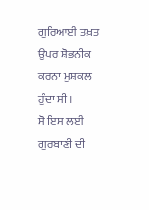ਗੁਰਿਆਈ ਤਖ਼ਤ ਉਪਰ ਸ਼ੋਭਨੀਕ ਕਰਨਾ ਮੁਸ਼ਕਲ ਹੁੰਦਾ ਸੀ।
ਸੋ ਇਸ ਲਈ ਗੁਰਬਾਣੀ ਦੀ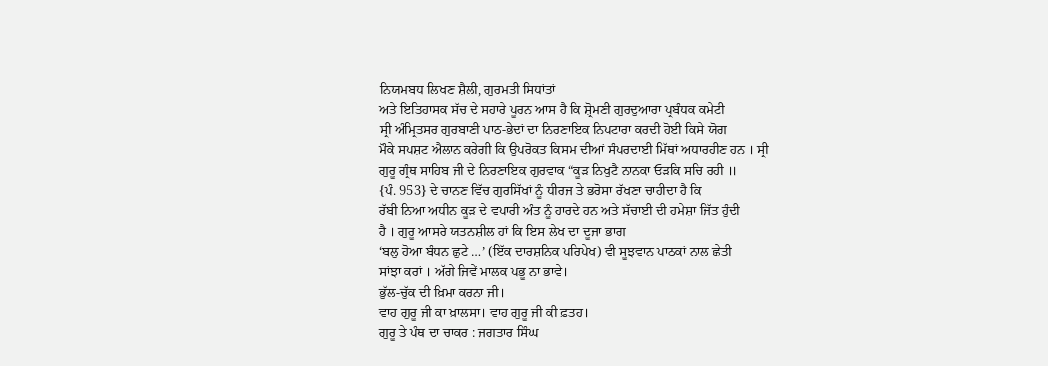ਨਿਯਮਬਧ ਲਿਖਣ ਸ਼ੈਲੀ, ਗੁਰਮਤੀ ਸਿਧਾਂਤਾਂ
ਅਤੇ ਇਤਿਹਾਸਕ ਸੱਚ ਦੇ ਸਹਾਰੇ ਪੂਰਨ ਆਸ ਹੈ ਕਿ ਸ਼੍ਰੋਮਣੀ ਗੁਰਦੁਆਰਾ ਪ੍ਰਬੰਧਕ ਕਮੇਟੀ
ਸ੍ਰੀ ਅੰਮ੍ਰਿਤਸਰ ਗੁਰਬਾਣੀ ਪਾਠ-ਭੇਦਾਂ ਦਾ ਨਿਰਣਾਇਕ ਨਿਪਟਾਰਾ ਕਰਦੀ ਹੋਈ ਕਿਸੇ ਯੋਗ
ਮੌਕੇ ਸਪਸ਼ਟ ਐਲਾਨ ਕਰੇਗੀ ਕਿ ਉਪਰੋਕਤ ਕਿਸਮ ਦੀਆਂ ਸੰਪਰਦਾਈ ਮਿੱਥਾਂ ਅਧਾਰਹੀਣ ਹਨ । ਸ੍ਰੀ
ਗੁਰੂ ਗ੍ਰੰਥ ਸਾਹਿਬ ਜੀ ਦੇ ਨਿਰਣਾਇਕ ਗੁਰਵਾਕ “ਕੂੜ ਨਿਖੁਟੈ ਨਾਨਕਾ ਓੜਕਿ ਸਚਿ ਰਹੀ ॥
{ਪੰ. 953} ਦੇ ਚਾਨਣ ਵਿੱਚ ਗੁਰਸਿੱਖਾਂ ਨੂੰ ਧੀਰਜ ਤੇ ਭਰੋਸਾ ਰੱਖਣਾ ਚਾਹੀਦਾ ਹੈ ਕਿ
ਰੱਬੀ ਨਿਆ ਅਧੀਨ ਕੂੜ ਦੇ ਵਪਾਰੀ ਅੰਤ ਨੂੰ ਹਾਰਦੇ ਹਨ ਅਤੇ ਸੱਚਾਈ ਦੀ ਹਮੇਸ਼ਾ ਜਿੱਤ ਹੁੰਦੀ
ਹੈ । ਗੁਰੂ ਆਸਰੇ ਯਤਨਸ਼ੀਲ ਹਾਂ ਕਿ ਇਸ ਲੇਖ ਦਾ ਦੂਜਾ ਭਾਗ
‘ਬਲੁ ਹੋਆ ਬੰਧਨ ਛੁਟੇ …’ (ਇੱਕ ਦਾਰਸ਼ਨਿਕ ਪਰਿਪੇਖ) ਵੀ ਸੂਝਵਾਨ ਪਾਠਕਾਂ ਨਾਲ ਛੇਤੀ
ਸਾਂਝਾ ਕਰਾਂ । ਅੱਗੇ ਜਿਵੇਂ ਮਾਲਕ ਪਭੂ ਨਾ ਭਾਵੇ।
ਭੁੱਲ-ਚੁੱਕ ਦੀ ਖ਼ਿਮਾ ਕਰਨਾ ਜੀ।
ਵਾਹ ਗੁਰੂ ਜੀ ਕਾ ਖ਼ਾਲਸਾ। ਵਾਹ ਗੁਰੂ ਜੀ ਕੀ ਫ਼ਤਹ।
ਗੁਰੂ ਤੇ ਪੰਥ ਦਾ ਚਾਕਰ : ਜਗਤਾਰ ਸਿੰਘ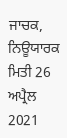ਜਾਚਕ,
ਨਿਊਯਾਰਕ
ਮਿਤੀ 26 ਅਪ੍ਰੈਲ 2021